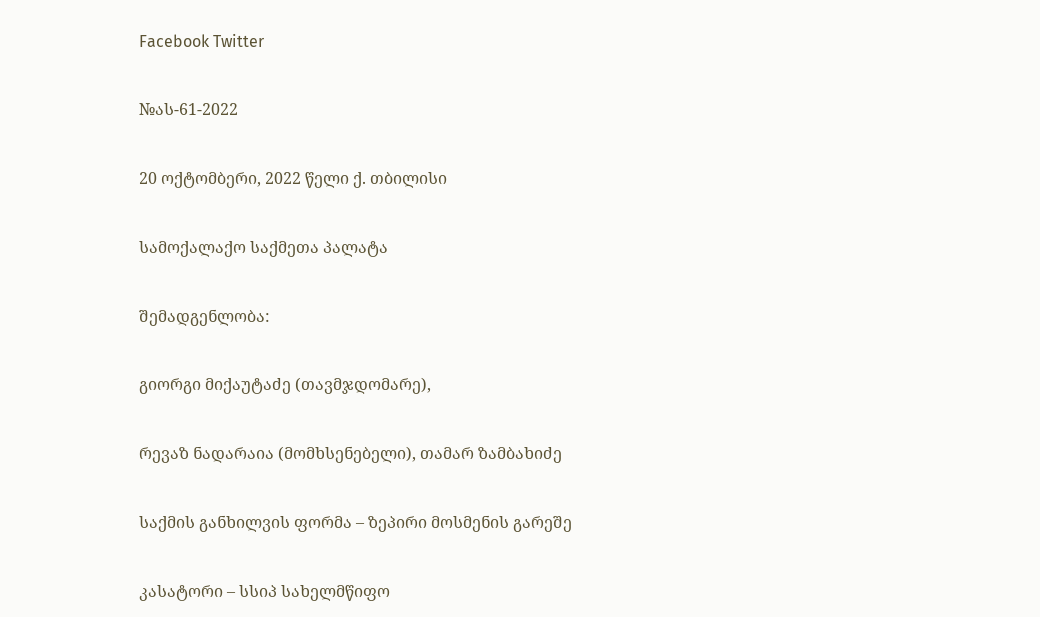Facebook Twitter

№ას-61-2022

20 ოქტომბერი, 2022 წელი ქ. თბილისი

სამოქალაქო საქმეთა პალატა

შემადგენლობა:

გიორგი მიქაუტაძე (თავმჯდომარე),

რევაზ ნადარაია (მომხსენებელი), თამარ ზამბახიძე

საქმის განხილვის ფორმა – ზეპირი მოსმენის გარეშე

კასატორი – სსიპ სახელმწიფო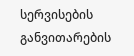სერვისების განვითარების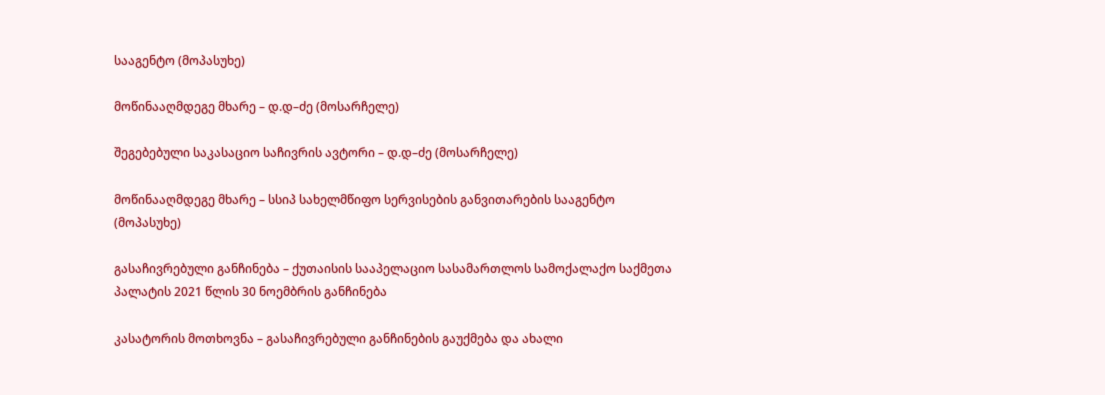სააგენტო (მოპასუხე)

მოწინააღმდეგე მხარე – დ.დ–ძე (მოსარჩელე)

შეგებებული საკასაციო საჩივრის ავტორი – დ.დ–ძე (მოსარჩელე)

მოწინააღმდეგე მხარე – სსიპ სახელმწიფო სერვისების განვითარების სააგენტო (მოპასუხე)

გასაჩივრებული განჩინება – ქუთაისის სააპელაციო სასამართლოს სამოქალაქო საქმეთა პალატის 2021 წლის 30 ნოემბრის განჩინება

კასატორის მოთხოვნა – გასაჩივრებული განჩინების გაუქმება და ახალი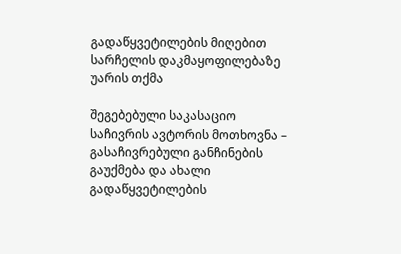გადაწყვეტილების მიღებით სარჩელის დაკმაყოფილებაზე უარის თქმა

შეგებებული საკასაციო საჩივრის ავტორის მოთხოვნა – გასაჩივრებული განჩინების გაუქმება და ახალი გადაწყვეტილების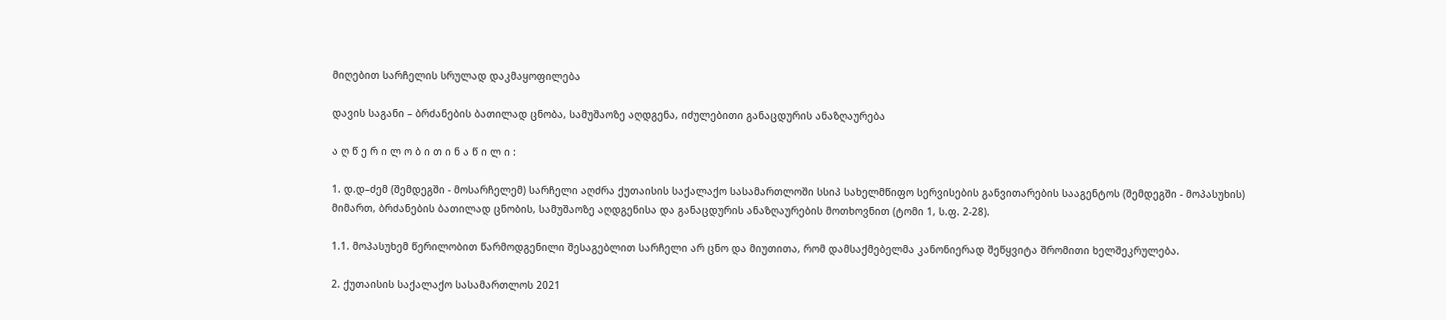მიღებით სარჩელის სრულად დაკმაყოფილება

დავის საგანი – ბრძანების ბათილად ცნობა, სამუშაოზე აღდგენა, იძულებითი განაცდურის ანაზღაურება

ა ღ წ ე რ ი ლ ო ბ ი თ ი ნ ა წ ი ლ ი :

1. დ.დ–ძემ (შემდეგში - მოსარჩელემ) სარჩელი აღძრა ქუთაისის საქალაქო სასამართლოში სსიპ სახელმწიფო სერვისების განვითარების სააგენტოს (შემდეგში - მოპასუხის) მიმართ, ბრძანების ბათილად ცნობის, სამუშაოზე აღდგენისა და განაცდურის ანაზღაურების მოთხოვნით (ტომი 1, ს.ფ. 2-28).

1.1. მოპასუხემ წერილობით წარმოდგენილი შესაგებლით სარჩელი არ ცნო და მიუთითა, რომ დამსაქმებელმა კანონიერად შეწყვიტა შრომითი ხელშეკრულება.

2. ქუთაისის საქალაქო სასამართლოს 2021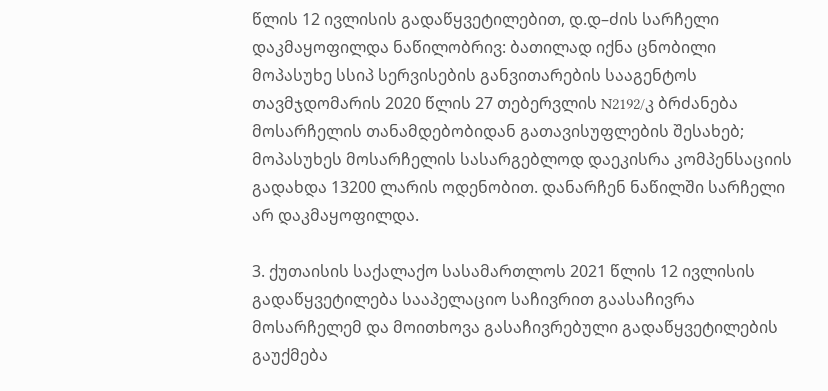წლის 12 ივლისის გადაწყვეტილებით, დ.დ–ძის სარჩელი დაკმაყოფილდა ნაწილობრივ: ბათილად იქნა ცნობილი მოპასუხე სსიპ სერვისების განვითარების სააგენტოს თავმჯდომარის 2020 წლის 27 თებერვლის N2192/კ ბრძანება მოსარჩელის თანამდებობიდან გათავისუფლების შესახებ; მოპასუხეს მოსარჩელის სასარგებლოდ დაეკისრა კომპენსაციის გადახდა 13200 ლარის ოდენობით. დანარჩენ ნაწილში სარჩელი არ დაკმაყოფილდა.

3. ქუთაისის საქალაქო სასამართლოს 2021 წლის 12 ივლისის გადაწყვეტილება სააპელაციო საჩივრით გაასაჩივრა მოსარჩელემ და მოითხოვა გასაჩივრებული გადაწყვეტილების გაუქმება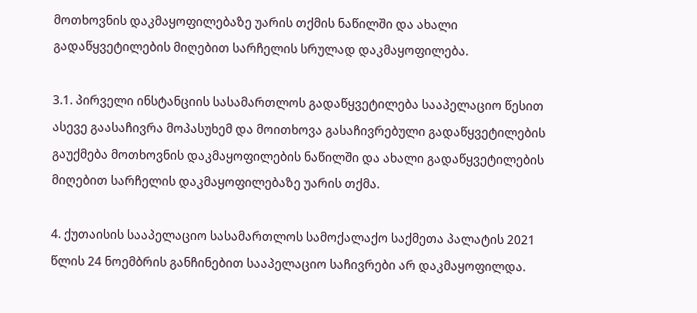მოთხოვნის დაკმაყოფილებაზე უარის თქმის ნაწილში და ახალი გადაწყვეტილების მიღებით სარჩელის სრულად დაკმაყოფილება.

3.1. პირველი ინსტანციის სასამართლოს გადაწყვეტილება სააპელაციო წესით ასევე გაასაჩივრა მოპასუხემ და მოითხოვა გასაჩივრებული გადაწყვეტილების გაუქმება მოთხოვნის დაკმაყოფილების ნაწილში და ახალი გადაწყვეტილების მიღებით სარჩელის დაკმაყოფილებაზე უარის თქმა.

4. ქუთაისის სააპელაციო სასამართლოს სამოქალაქო საქმეთა პალატის 2021 წლის 24 ნოემბრის განჩინებით სააპელაციო საჩივრები არ დაკმაყოფილდა.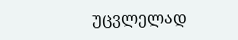უცვლელად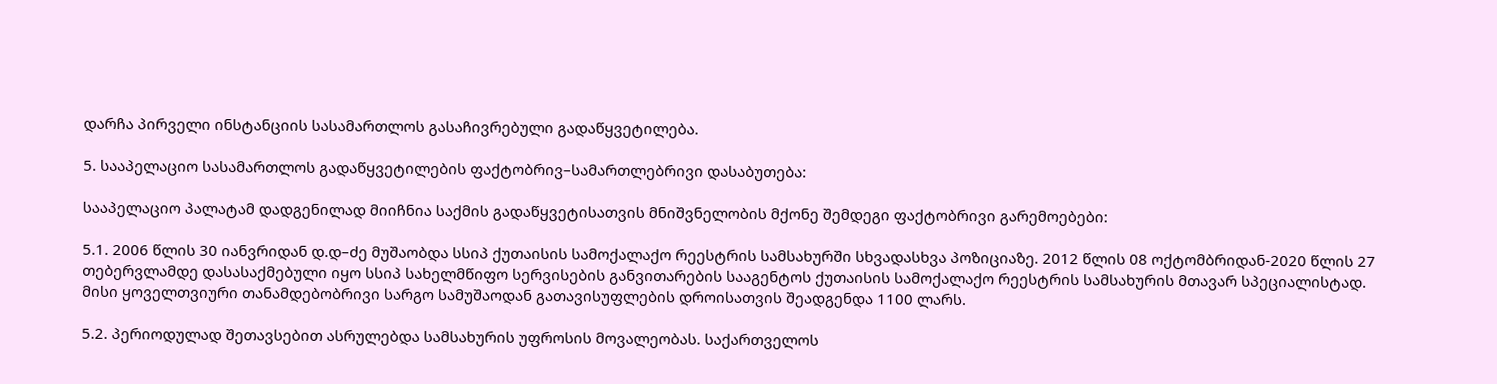დარჩა პირველი ინსტანციის სასამართლოს გასაჩივრებული გადაწყვეტილება.

5. სააპელაციო სასამართლოს გადაწყვეტილების ფაქტობრივ–სამართლებრივი დასაბუთება:

სააპელაციო პალატამ დადგენილად მიიჩნია საქმის გადაწყვეტისათვის მნიშვნელობის მქონე შემდეგი ფაქტობრივი გარემოებები:

5.1. 2006 წლის 30 იანვრიდან დ.დ–ძე მუშაობდა სსიპ ქუთაისის სამოქალაქო რეესტრის სამსახურში სხვადასხვა პოზიციაზე. 2012 წლის 08 ოქტომბრიდან-2020 წლის 27 თებერვლამდე დასასაქმებული იყო სსიპ სახელმწიფო სერვისების განვითარების სააგენტოს ქუთაისის სამოქალაქო რეესტრის სამსახურის მთავარ სპეციალისტად. მისი ყოველთვიური თანამდებობრივი სარგო სამუშაოდან გათავისუფლების დროისათვის შეადგენდა 1100 ლარს.

5.2. პერიოდულად შეთავსებით ასრულებდა სამსახურის უფროსის მოვალეობას. საქართველოს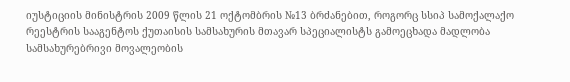იუსტიციის მინისტრის 2009 წლის 21 ოქტომბრის №13 ბრძანებით, როგორც სსიპ სამოქალაქო რეესტრის სააგენტოს ქუთაისის სამსახურის მთავარ სპეციალისტს გამოეცხადა მადლობა სამსახურებრივი მოვალეობის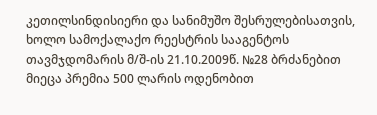კეთილსინდისიერი და სანიმუშო შესრულებისათვის, ხოლო სამოქალაქო რეესტრის სააგენტოს თავმჯდომარის მ/შ-ის 21.10.2009წ. №28 ბრძანებით მიეცა პრემია 500 ლარის ოდენობით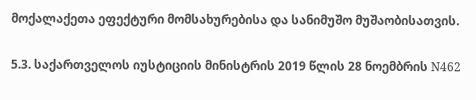მოქალაქეთა ეფექტური მომსახურებისა და სანიმუშო მუშაობისათვის.

5.3. საქართველოს იუსტიციის მინისტრის 2019 წლის 28 ნოემბრის N462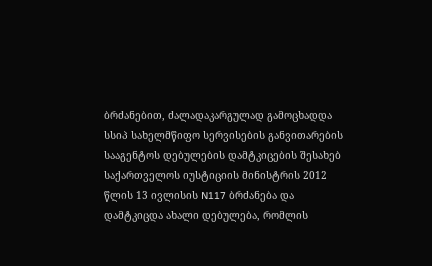ბრძანებით, ძალადაკარგულად გამოცხადდა სსიპ სახელმწიფო სერვისების განვითარების სააგენტოს დებულების დამტკიცების შესახებ საქართველოს იუსტიციის მინისტრის 2012 წლის 13 ივლისის N117 ბრძანება და დამტკიცდა ახალი დებულება, რომლის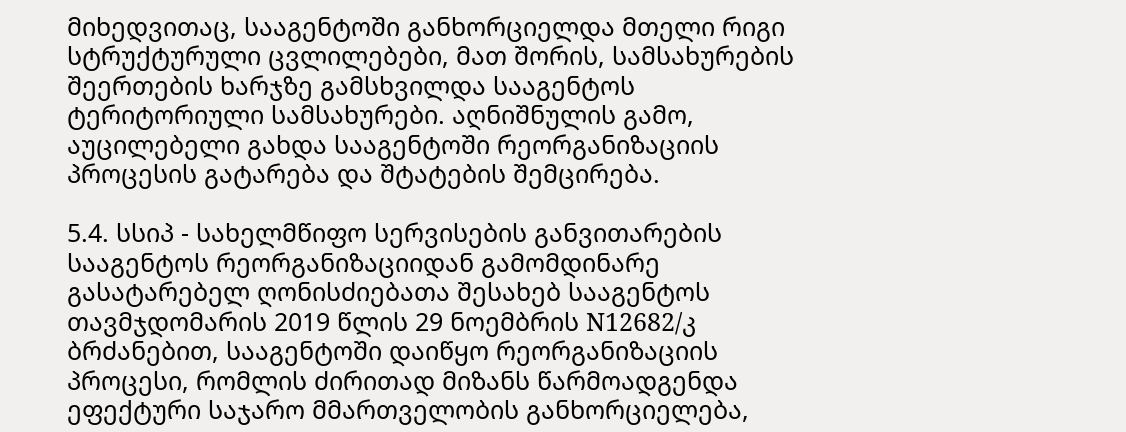მიხედვითაც, სააგენტოში განხორციელდა მთელი რიგი სტრუქტურული ცვლილებები, მათ შორის, სამსახურების შეერთების ხარჯზე გამსხვილდა სააგენტოს ტერიტორიული სამსახურები. აღნიშნულის გამო, აუცილებელი გახდა სააგენტოში რეორგანიზაციის პროცესის გატარება და შტატების შემცირება.

5.4. სსიპ - სახელმწიფო სერვისების განვითარების სააგენტოს რეორგანიზაციიდან გამომდინარე გასატარებელ ღონისძიებათა შესახებ სააგენტოს თავმჯდომარის 2019 წლის 29 ნოემბრის N12682/კ ბრძანებით, სააგენტოში დაიწყო რეორგანიზაციის პროცესი, რომლის ძირითად მიზანს წარმოადგენდა ეფექტური საჯარო მმართველობის განხორციელება,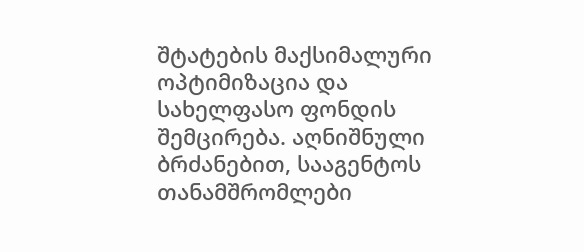შტატების მაქსიმალური ოპტიმიზაცია და სახელფასო ფონდის შემცირება. აღნიშნული ბრძანებით, სააგენტოს თანამშრომლები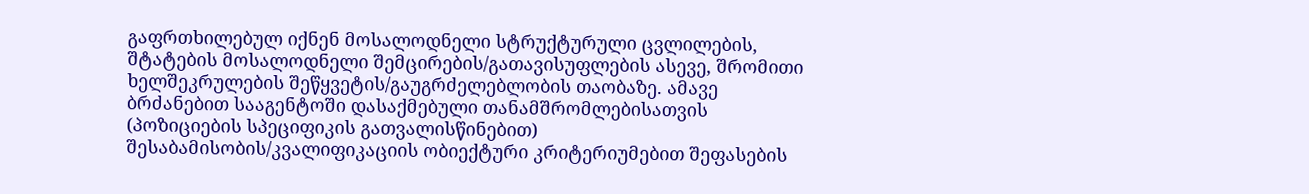გაფრთხილებულ იქნენ მოსალოდნელი სტრუქტურული ცვლილების, შტატების მოსალოდნელი შემცირების/გათავისუფლების ასევე, შრომითი ხელშეკრულების შეწყვეტის/გაუგრძელებლობის თაობაზე. ამავე ბრძანებით სააგენტოში დასაქმებული თანამშრომლებისათვის (პოზიციების სპეციფიკის გათვალისწინებით) შესაბამისობის/კვალიფიკაციის ობიექტური კრიტერიუმებით შეფასების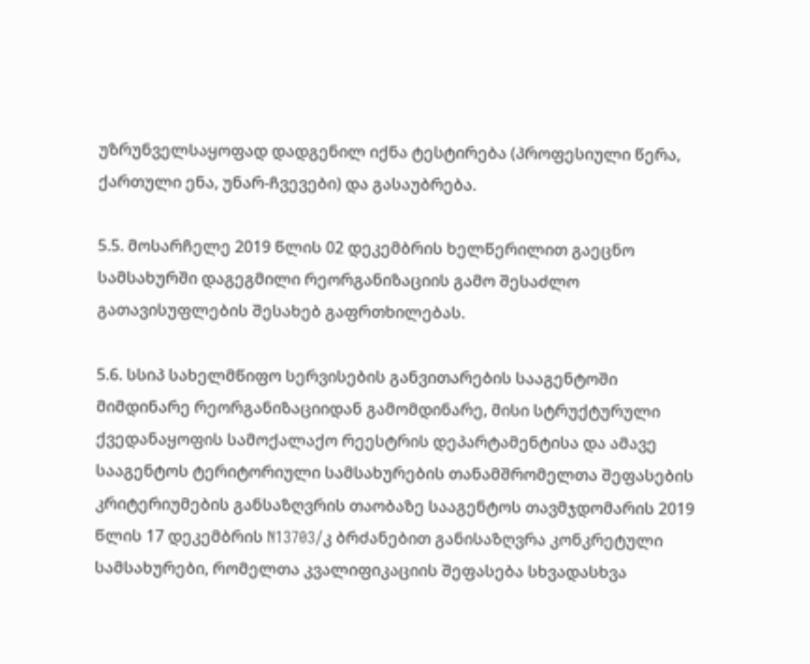უზრუნველსაყოფად დადგენილ იქნა ტესტირება (პროფესიული წერა, ქართული ენა, უნარ-ჩვევები) და გასაუბრება.

5.5. მოსარჩელე 2019 წლის 02 დეკემბრის ხელწერილით გაეცნო სამსახურში დაგეგმილი რეორგანიზაციის გამო შესაძლო გათავისუფლების შესახებ გაფრთხილებას.

5.6. სსიპ სახელმწიფო სერვისების განვითარების სააგენტოში მიმდინარე რეორგანიზაციიდან გამომდინარე, მისი სტრუქტურული ქვედანაყოფის სამოქალაქო რეესტრის დეპარტამენტისა და ამავე სააგენტოს ტერიტორიული სამსახურების თანამშრომელთა შეფასების კრიტერიუმების განსაზღვრის თაობაზე სააგენტოს თავმჯდომარის 2019 წლის 17 დეკემბრის N13703/კ ბრძანებით განისაზღვრა კონკრეტული სამსახურები, რომელთა კვალიფიკაციის შეფასება სხვადასხვა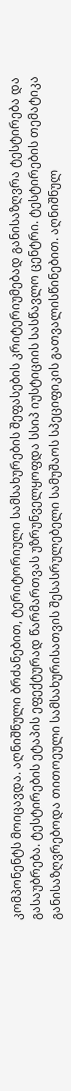კომპონენტს მოიცავდა. აღნიშნული ბრძანებით, ტერიტორიული სამსახურების შეფასების კრიტერიუმებად განისაზღვრა ტესტირება და გასაუბრება. ტესტირების ეტაპის ეფექტურად წარმართვას უზრუნველყოფდა სსიპ იუსტიციის სასწავლო ცენტრი. ტესტირების თემატიკა განისაზღვრებოდა თითოეული სამსახურისათვის შესასრულებელი სამუშაოს სპეციფიკის გათვალისწინებით. აღნიშნულ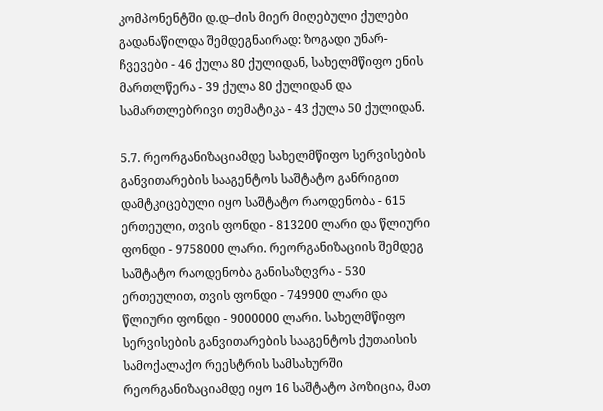კომპონენტში დ.დ–ძის მიერ მიღებული ქულები გადანაწილდა შემდეგნაირად: ზოგადი უნარ-ჩვევები - 46 ქულა 80 ქულიდან, სახელმწიფო ენის მართლწერა - 39 ქულა 80 ქულიდან და სამართლებრივი თემატიკა - 43 ქულა 50 ქულიდან.

5.7. რეორგანიზაციამდე სახელმწიფო სერვისების განვითარების სააგენტოს საშტატო განრიგით დამტკიცებული იყო საშტატო რაოდენობა - 615 ერთეული, თვის ფონდი - 813200 ლარი და წლიური ფონდი - 9758000 ლარი. რეორგანიზაციის შემდეგ საშტატო რაოდენობა განისაზღვრა - 530 ერთეულით, თვის ფონდი - 749900 ლარი და წლიური ფონდი - 9000000 ლარი. სახელმწიფო სერვისების განვითარების სააგენტოს ქუთაისის სამოქალაქო რეესტრის სამსახურში რეორგანიზაციამდე იყო 16 საშტატო პოზიცია, მათ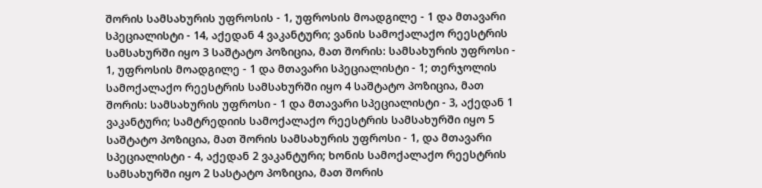შორის სამსახურის უფროსის - 1, უფროსის მოადგილე - 1 და მთავარი სპეციალისტი - 14, აქედან 4 ვაკანტური; ვანის სამოქალაქო რეესტრის სამსახურში იყო 3 საშტატო პოზიცია, მათ შორის: სამსახურის უფროსი - 1, უფროსის მოადგილე - 1 და მთავარი სპეციალისტი - 1; თერჯოლის სამოქალაქო რეესტრის სამსახურში იყო 4 საშტატო პოზიცია, მათ შორის: სამსახურის უფროსი - 1 და მთავარი სპეციალისტი - 3, აქედან 1 ვაკანტური; სამტრედიის სამოქალაქო რეესტრის სამსახურში იყო 5 საშტატო პოზიცია, მათ შორის სამსახურის უფროსი - 1, და მთავარი სპეციალისტი - 4, აქედან 2 ვაკანტური; ხონის სამოქალაქო რეესტრის სამსახურში იყო 2 სასტატო პოზიცია, მათ შორის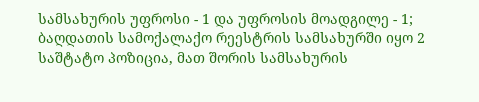სამსახურის უფროსი - 1 და უფროსის მოადგილე - 1; ბაღდათის სამოქალაქო რეესტრის სამსახურში იყო 2 საშტატო პოზიცია, მათ შორის სამსახურის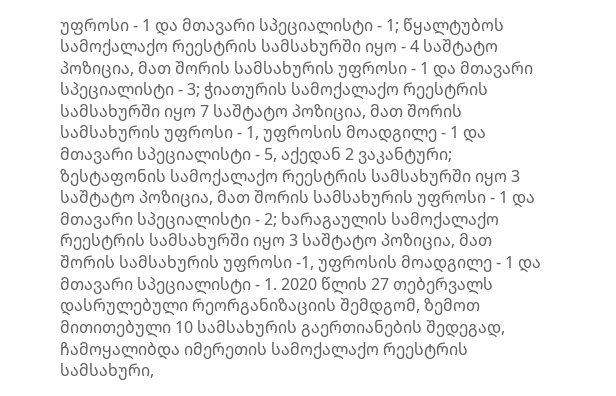უფროსი - 1 და მთავარი სპეციალისტი - 1; წყალტუბოს სამოქალაქო რეესტრის სამსახურში იყო - 4 საშტატო პოზიცია, მათ შორის სამსახურის უფროსი - 1 და მთავარი სპეციალისტი - 3; ჭიათურის სამოქალაქო რეესტრის სამსახურში იყო 7 საშტატო პოზიცია, მათ შორის სამსახურის უფროსი - 1, უფროსის მოადგილე - 1 და მთავარი სპეციალისტი - 5, აქედან 2 ვაკანტური; ზესტაფონის სამოქალაქო რეესტრის სამსახურში იყო 3 საშტატო პოზიცია, მათ შორის სამსახურის უფროსი - 1 და მთავარი სპეციალისტი - 2; ხარაგაულის სამოქალაქო რეესტრის სამსახურში იყო 3 საშტატო პოზიცია, მათ შორის სამსახურის უფროსი -1, უფროსის მოადგილე - 1 და მთავარი სპეციალისტი - 1. 2020 წლის 27 თებერვალს დასრულებული რეორგანიზაციის შემდგომ, ზემოთ მითითებული 10 სამსახურის გაერთიანების შედეგად, ჩამოყალიბდა იმერეთის სამოქალაქო რეესტრის სამსახური,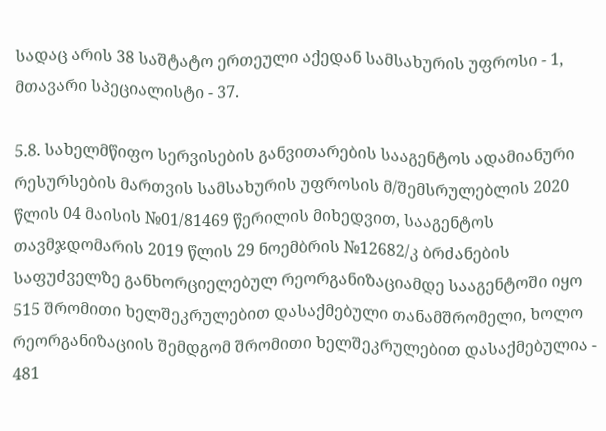სადაც არის 38 საშტატო ერთეული აქედან სამსახურის უფროსი - 1, მთავარი სპეციალისტი - 37.

5.8. სახელმწიფო სერვისების განვითარების სააგენტოს ადამიანური რესურსების მართვის სამსახურის უფროსის მ/შემსრულებლის 2020 წლის 04 მაისის №01/81469 წერილის მიხედვით, სააგენტოს თავმჯდომარის 2019 წლის 29 ნოემბრის №12682/კ ბრძანების საფუძველზე განხორციელებულ რეორგანიზაციამდე სააგენტოში იყო 515 შრომითი ხელშეკრულებით დასაქმებული თანამშრომელი, ხოლო რეორგანიზაციის შემდგომ შრომითი ხელშეკრულებით დასაქმებულია - 481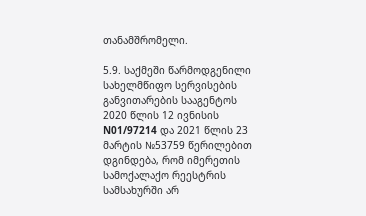თანამშრომელი.

5.9. საქმეში წარმოდგენილი სახელმწიფო სერვისების განვითარების სააგენტოს 2020 წლის 12 ივნისის N01/97214 და 2021 წლის 23 მარტის №53759 წერილებით დგინდება, რომ იმერეთის სამოქალაქო რეესტრის სამსახურში არ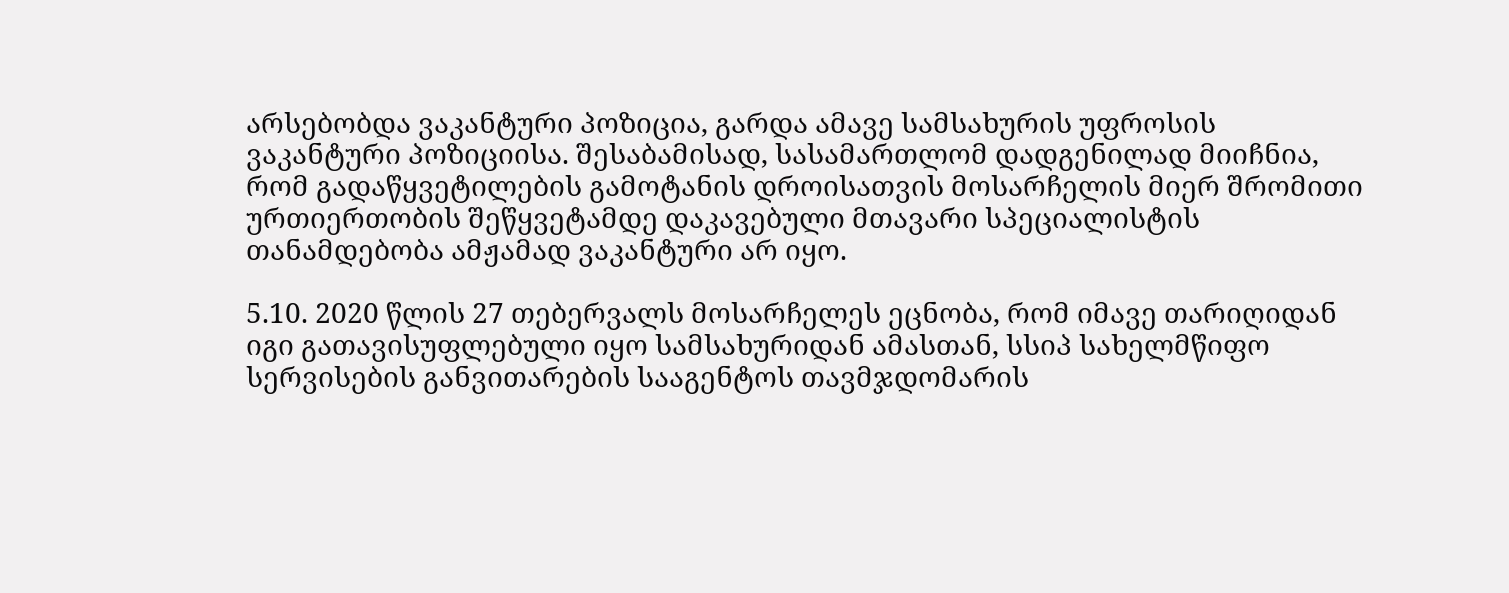არსებობდა ვაკანტური პოზიცია, გარდა ამავე სამსახურის უფროსის ვაკანტური პოზიციისა. შესაბამისად, სასამართლომ დადგენილად მიიჩნია, რომ გადაწყვეტილების გამოტანის დროისათვის მოსარჩელის მიერ შრომითი ურთიერთობის შეწყვეტამდე დაკავებული მთავარი სპეციალისტის თანამდებობა ამჟამად ვაკანტური არ იყო.

5.10. 2020 წლის 27 თებერვალს მოსარჩელეს ეცნობა, რომ იმავე თარიღიდან იგი გათავისუფლებული იყო სამსახურიდან ამასთან, სსიპ სახელმწიფო სერვისების განვითარების სააგენტოს თავმჯდომარის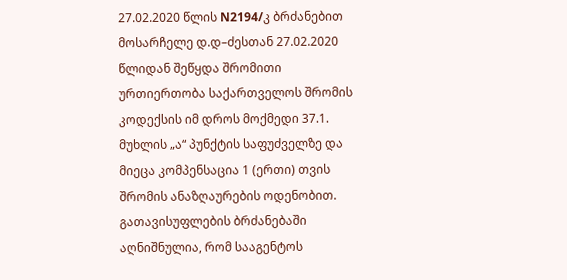27.02.2020 წლის N2194/კ ბრძანებით მოსარჩელე დ.დ–ძესთან 27.02.2020 წლიდან შეწყდა შრომითი ურთიერთობა საქართველოს შრომის კოდექსის იმ დროს მოქმედი 37.1. მუხლის „ა“ პუნქტის საფუძველზე და მიეცა კომპენსაცია 1 (ერთი) თვის შრომის ანაზღაურების ოდენობით. გათავისუფლების ბრძანებაში აღნიშნულია, რომ სააგენტოს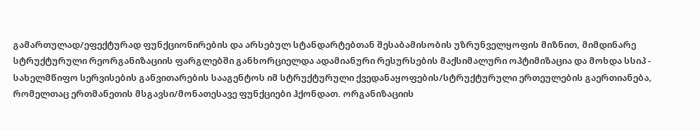გამართულად/ეფექტურად ფუნქციონირების და არსებულ სტანდარტებთან შესაბამისობის უზრუნველყოფის მიზნით, მიმდინარე სტრუქტურული რეორგანიზაციის ფარგლებში განხორციელდა ადამიანური რესურსების მაქსიმალური ოპტიმიზაცია და მოხდა სსიპ - სახელმწიფო სერვისების განვითარების სააგენტოს იმ სტრუქტურული ქვედანაყოფების/სტრუქტურული ერთეულების გაერთიანება, რომელთაც ერთმანეთის მსგავსი/მონათესავე ფუნქციები ჰქონდათ. ორგანიზაციის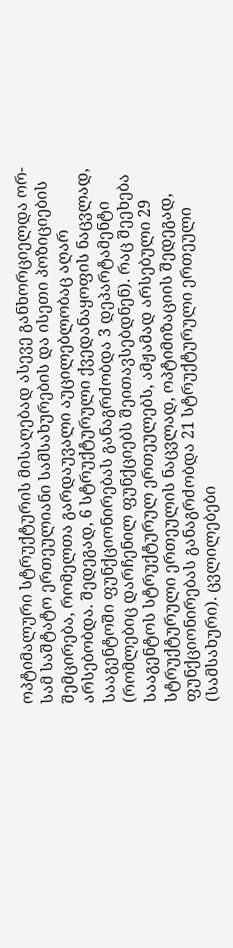ოპტიმალური სტრუქტურის მისაღებად ასევე განხორციელდა ორ-სამ საშტატო ერთეულიანი სამსახურების და ისეთი პოზიციების შემცირება, რომელთა გარდაუვალი აუცილებლობაც აღარ არსებობდა. შედეგად, 6 სტრუქტურული ქვედანაყოფის ნაცვლად, სააგენტოში ფუნქციონირებას განაგრძობდა 3 დეპარტამენტი (რომლებიც დარჩენილ ფუნქციებს შეითავსებდნენ). რაც შეეხება სააგენტოს სტრუქტურულ ერთეულებს, ამჟამად არსებული 29 სტრუქტურული ერთეულის ნაცვლად, ოპტიმიზაციის შედეგად, ფუნქციონირებას განაგრძობდა 21 სტრუქტურული ერთეული (სამსახური). ცვლილებები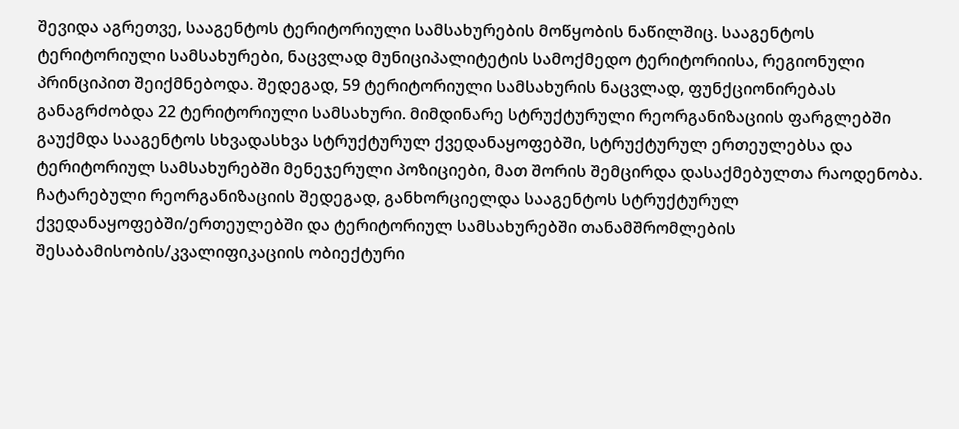შევიდა აგრეთვე, სააგენტოს ტერიტორიული სამსახურების მოწყობის ნაწილშიც. სააგენტოს ტერიტორიული სამსახურები, ნაცვლად მუნიციპალიტეტის სამოქმედო ტერიტორიისა, რეგიონული პრინციპით შეიქმნებოდა. შედეგად, 59 ტერიტორიული სამსახურის ნაცვლად, ფუნქციონირებას განაგრძობდა 22 ტერიტორიული სამსახური. მიმდინარე სტრუქტურული რეორგანიზაციის ფარგლებში გაუქმდა სააგენტოს სხვადასხვა სტრუქტურულ ქვედანაყოფებში, სტრუქტურულ ერთეულებსა და ტერიტორიულ სამსახურებში მენეჯერული პოზიციები, მათ შორის შემცირდა დასაქმებულთა რაოდენობა. ჩატარებული რეორგანიზაციის შედეგად, განხორციელდა სააგენტოს სტრუქტურულ ქვედანაყოფებში/ერთეულებში და ტერიტორიულ სამსახურებში თანამშრომლების შესაბამისობის/კვალიფიკაციის ობიექტური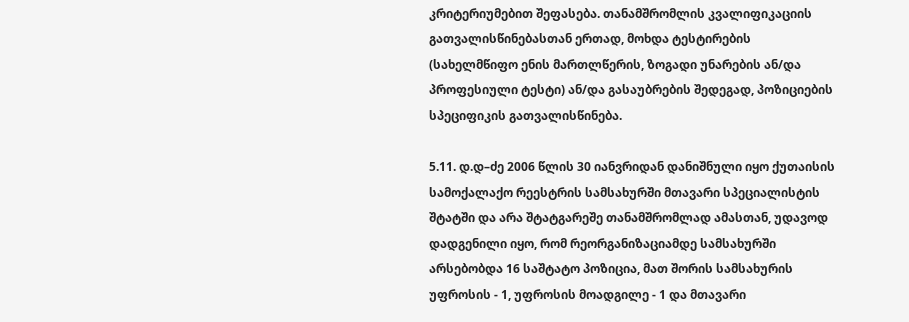კრიტერიუმებით შეფასება. თანამშრომლის კვალიფიკაციის გათვალისწინებასთან ერთად, მოხდა ტესტირების (სახელმწიფო ენის მართლწერის, ზოგადი უნარების ან/და პროფესიული ტესტი) ან/და გასაუბრების შედეგად, პოზიციების სპეციფიკის გათვალისწინება.

5.11. დ.დ–ძე 2006 წლის 30 იანვრიდან დანიშნული იყო ქუთაისის სამოქალაქო რეესტრის სამსახურში მთავარი სპეციალისტის შტატში და არა შტატგარეშე თანამშრომლად ამასთან, უდავოდ დადგენილი იყო, რომ რეორგანიზაციამდე სამსახურში არსებობდა 16 საშტატო პოზიცია, მათ შორის სამსახურის უფროსის - 1, უფროსის მოადგილე - 1 და მთავარი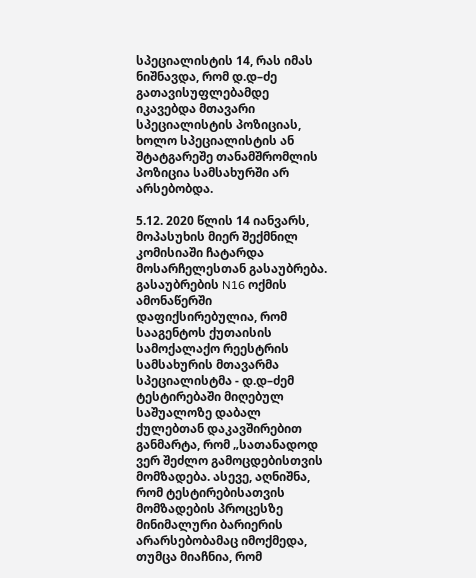სპეციალისტის 14, რას იმას ნიშნავდა, რომ დ.დ–ძე გათავისუფლებამდე იკავებდა მთავარი სპეციალისტის პოზიციას, ხოლო სპეციალისტის ან შტატგარეშე თანამშრომლის პოზიცია სამსახურში არ არსებობდა.

5.12. 2020 წლის 14 იანვარს, მოპასუხის მიერ შექმნილ კომისიაში ჩატარდა მოსარჩელესთან გასაუბრება. გასაუბრების N16 ოქმის ამონაწერში დაფიქსირებულია, რომ სააგენტოს ქუთაისის სამოქალაქო რეესტრის სამსახურის მთავარმა სპეციალისტმა - დ.დ–ძემ ტესტირებაში მიღებულ საშუალოზე დაბალ ქულებთან დაკავშირებით განმარტა, რომ „სათანადოდ ვერ შეძლო გამოცდებისთვის მომზადება. ასევე, აღნიშნა, რომ ტესტირებისათვის მომზადების პროცესზე მინიმალური ბარიერის არარსებობამაც იმოქმედა, თუმცა მიაჩნია, რომ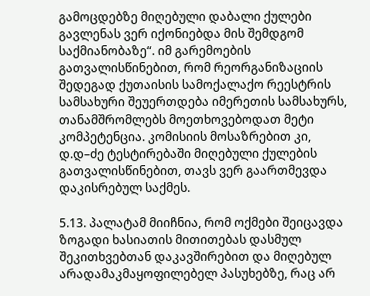გამოცდებზე მიღებული დაბალი ქულები გავლენას ვერ იქონიებდა მის შემდგომ საქმიანობაზე“. იმ გარემოების გათვალისწინებით, რომ რეორგანიზაციის შედეგად ქუთაისის სამოქალაქო რეესტრის სამსახური შეუერთდება იმერეთის სამსახურს, თანამშრომლებს მოეთხოვებოდათ მეტი კომპეტენცია. კომისიის მოსაზრებით კი, დ.დ–ძე ტესტირებაში მიღებული ქულების გათვალისწინებით, თავს ვერ გაართმევდა დაკისრებულ საქმეს.

5.13. პალატამ მიიჩნია, რომ ოქმები შეიცავდა ზოგადი ხასიათის მითითებას დასმულ შეკითხვებთან დაკავშირებით და მიღებულ არადამაკმაყოფილებელ პასუხებზე, რაც არ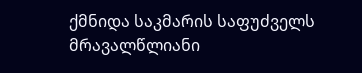ქმნიდა საკმარის საფუძველს მრავალწლიანი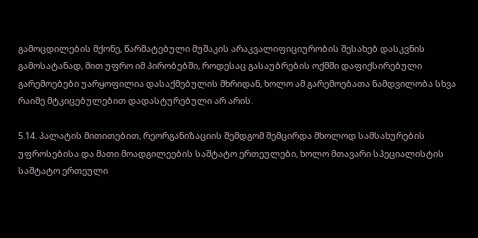გამოცდილების მქონე, წარმატებული მუშაკის არაკვალიფიციურობის შესახებ დასკვნის გამოსატანად, მით უფრო იმ პირობებში, როდესაც გასაუბრების ოქმში დაფიქსირებული გარემოებები უარყოფილია დასაქმებულის მხრიდან, ხოლო ამ გარემოებათა ნამდვილობა სხვა რაიმე მტკიცებულებით დადასტურებული არ არის.

5.14. პალატის მითითებით, რეორგანიზაციის შემდგომ შემცირდა მხოლოდ სამსახურების უფროსებისა და მათი მოადგილეების საშტატო ერთეულები, ხოლო მთავარი სპეციალისტის საშტატო ერთეული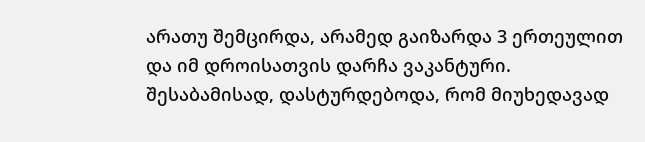არათუ შემცირდა, არამედ გაიზარდა 3 ერთეულით და იმ დროისათვის დარჩა ვაკანტური. შესაბამისად, დასტურდებოდა, რომ მიუხედავად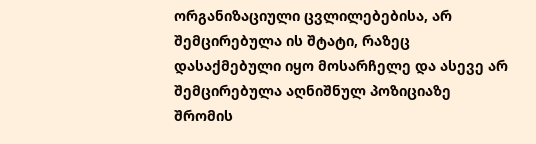ორგანიზაციული ცვლილებებისა, არ შემცირებულა ის შტატი, რაზეც დასაქმებული იყო მოსარჩელე და ასევე არ შემცირებულა აღნიშნულ პოზიციაზე შრომის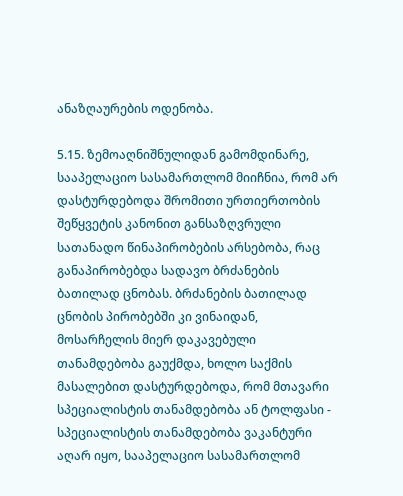ანაზღაურების ოდენობა.

5.15. ზემოაღნიშნულიდან გამომდინარე, სააპელაციო სასამართლომ მიიჩნია, რომ არ დასტურდებოდა შრომითი ურთიერთობის შეწყვეტის კანონით განსაზღვრული სათანადო წინაპირობების არსებობა, რაც განაპირობებდა სადავო ბრძანების ბათილად ცნობას. ბრძანების ბათილად ცნობის პირობებში კი ვინაიდან, მოსარჩელის მიერ დაკავებული თანამდებობა გაუქმდა, ხოლო საქმის მასალებით დასტურდებოდა, რომ მთავარი სპეციალისტის თანამდებობა ან ტოლფასი - სპეციალისტის თანამდებობა ვაკანტური აღარ იყო, სააპელაციო სასამართლომ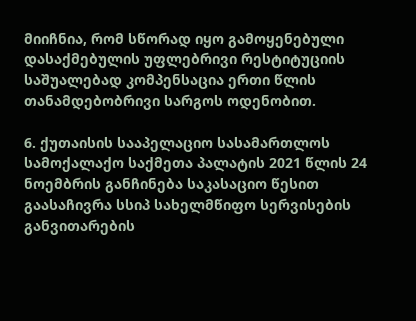მიიჩნია, რომ სწორად იყო გამოყენებული დასაქმებულის უფლებრივი რესტიტუციის საშუალებად კომპენსაცია ერთი წლის თანამდებობრივი სარგოს ოდენობით.

6. ქუთაისის სააპელაციო სასამართლოს სამოქალაქო საქმეთა პალატის 2021 წლის 24 ნოემბრის განჩინება საკასაციო წესით გაასაჩივრა სსიპ სახელმწიფო სერვისების განვითარების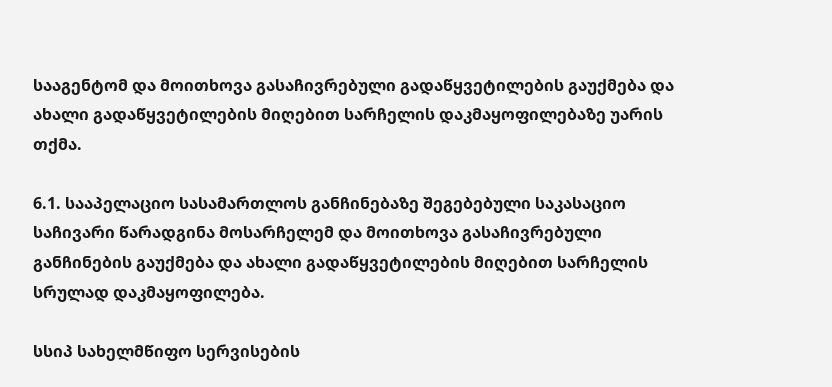სააგენტომ და მოითხოვა გასაჩივრებული გადაწყვეტილების გაუქმება და ახალი გადაწყვეტილების მიღებით სარჩელის დაკმაყოფილებაზე უარის თქმა.

6.1. სააპელაციო სასამართლოს განჩინებაზე შეგებებული საკასაციო საჩივარი წარადგინა მოსარჩელემ და მოითხოვა გასაჩივრებული განჩინების გაუქმება და ახალი გადაწყვეტილების მიღებით სარჩელის სრულად დაკმაყოფილება.

სსიპ სახელმწიფო სერვისების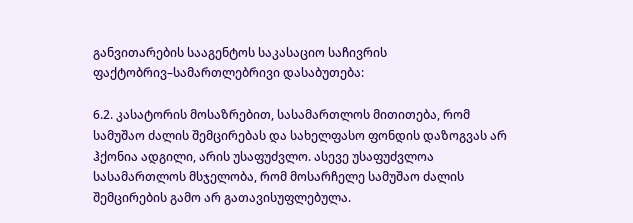განვითარების სააგენტოს საკასაციო საჩივრის ფაქტობრივ–სამართლებრივი დასაბუთება:

6.2. კასატორის მოსაზრებით, სასამართლოს მითითება, რომ სამუშაო ძალის შემცირებას და სახელფასო ფონდის დაზოგვას არ ჰქონია ადგილი, არის უსაფუძვლო. ასევე უსაფუძვლოა სასამართლოს მსჯელობა, რომ მოსარჩელე სამუშაო ძალის შემცირების გამო არ გათავისუფლებულა.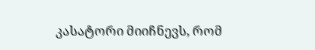კასატორი მიიჩნევს, რომ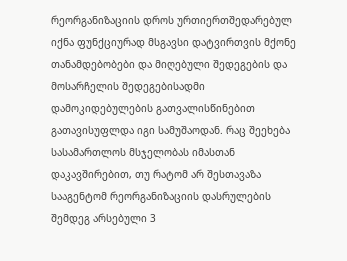რეორგანიზაციის დროს ურთიერთშედარებულ იქნა ფუნქციურად მსგავსი დატვირთვის მქონე თანამდებობები და მიღებული შედეგების და მოსარჩელის შედეგებისადმი დამოკიდებულების გათვალისწინებით გათავისუფლდა იგი სამუშაოდან. რაც შეეხება სასამართლოს მსჯელობას იმასთან დაკავშირებით, თუ რატომ არ შესთავაზა სააგენტომ რეორგანიზაციის დასრულების შემდეგ არსებული 3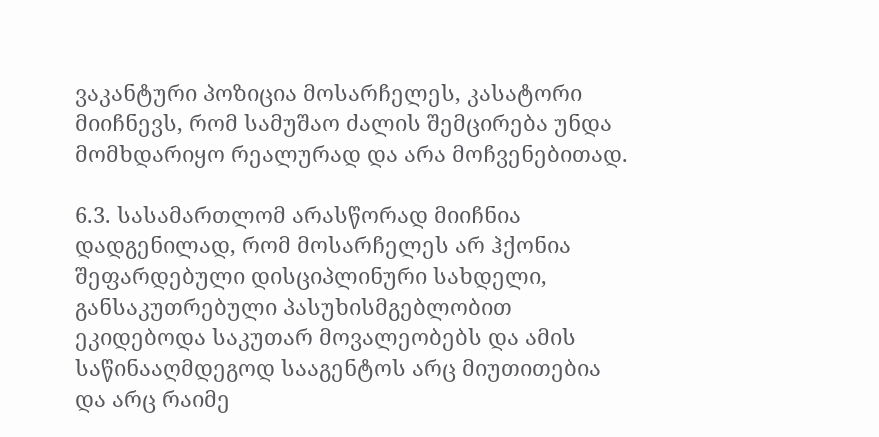ვაკანტური პოზიცია მოსარჩელეს, კასატორი მიიჩნევს, რომ სამუშაო ძალის შემცირება უნდა მომხდარიყო რეალურად და არა მოჩვენებითად.

6.3. სასამართლომ არასწორად მიიჩნია დადგენილად, რომ მოსარჩელეს არ ჰქონია შეფარდებული დისციპლინური სახდელი, განსაკუთრებული პასუხისმგებლობით ეკიდებოდა საკუთარ მოვალეობებს და ამის საწინააღმდეგოდ სააგენტოს არც მიუთითებია და არც რაიმე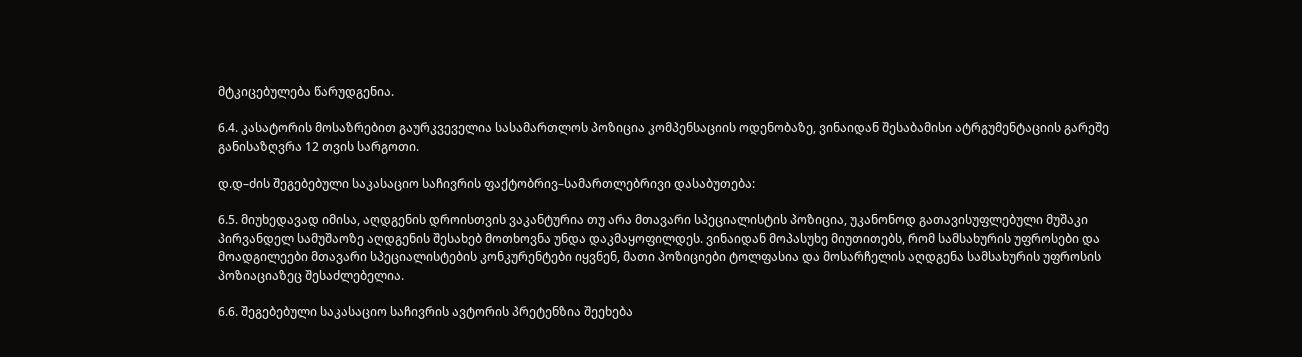მტკიცებულება წარუდგენია.

6.4. კასატორის მოსაზრებით გაურკვეველია სასამართლოს პოზიცია კომპენსაციის ოდენობაზე, ვინაიდან შესაბამისი ატრგუმენტაციის გარეშე განისაზღვრა 12 თვის სარგოთი.

დ.დ–ძის შეგებებული საკასაციო საჩივრის ფაქტობრივ–სამართლებრივი დასაბუთება:

6.5. მიუხედავად იმისა, აღდგენის დროისთვის ვაკანტურია თუ არა მთავარი სპეციალისტის პოზიცია, უკანონოდ გათავისუფლებული მუშაკი პირვანდელ სამუშაოზე აღდგენის შესახებ მოთხოვნა უნდა დაკმაყოფილდეს. ვინაიდან მოპასუხე მიუთითებს, რომ სამსახურის უფროსები და მოადგილეები მთავარი სპეციალისტების კონკურენტები იყვნენ, მათი პოზიციები ტოლფასია და მოსარჩელის აღდგენა სამსახურის უფროსის პოზიაციაზეც შესაძლებელია.

6.6. შეგებებული საკასაციო საჩივრის ავტორის პრეტენზია შეეხება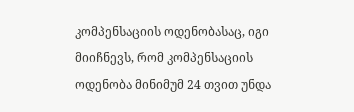კომპენსაციის ოდენობასაც, იგი მიიჩნევს, რომ კომპენსაციის ოდენობა მინიმუმ 24 თვით უნდა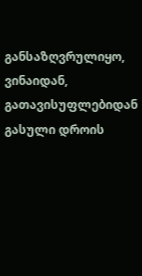განსაზღვრულიყო, ვინაიდან, გათავისუფლებიდან გასული დროის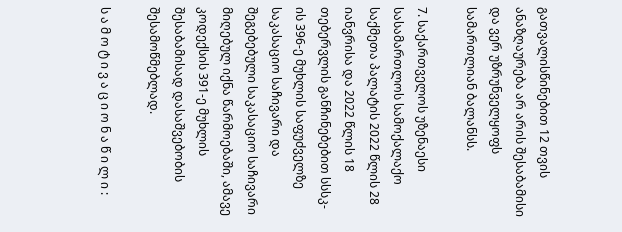გათვალისწინებით 12 თვის ანაზღაურება არ არის შესაბამისი და ვერ უზრუნველყოფს სამართლიან ბალანსს.

7. საქართველოს უზენაესი სასამართლოს სამოქალაქო საქმეთა პალატის 2022 წლის 28 იანვრისა და 2022 წლის 18 თებერვლის განჩინებებით სსსკ-ის 396-ე მუხლის საფუძველზე საკასაციო საჩივარი და შეგებებული საკასაციო საჩივარი მიღებულ იქნა წარმოებაში, ამავე კოდექსის 391-ე მუხლის შესაბამისად დასაშვებობის შესამოწმებლად.

ს ა მ ო ტ ი ვ ა ც ი ო ნ ა წ ი ლ ი :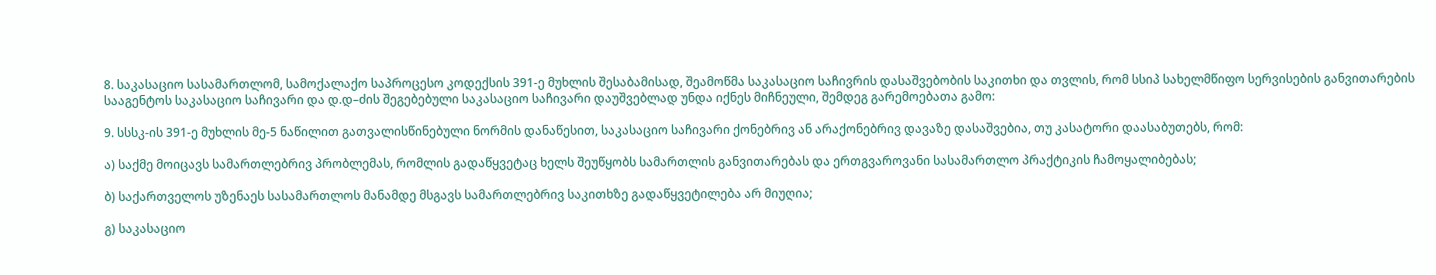8. საკასაციო სასამართლომ, სამოქალაქო საპროცესო კოდექსის 391-ე მუხლის შესაბამისად, შეამოწმა საკასაციო საჩივრის დასაშვებობის საკითხი და თვლის, რომ სსიპ სახელმწიფო სერვისების განვითარების სააგენტოს საკასაციო საჩივარი და დ.დ–ძის შეგებებული საკასაციო საჩივარი დაუშვებლად უნდა იქნეს მიჩნეული, შემდეგ გარემოებათა გამო:

9. სსსკ-ის 391-ე მუხლის მე-5 ნაწილით გათვალისწინებული ნორმის დანაწესით, საკასაციო საჩივარი ქონებრივ ან არაქონებრივ დავაზე დასაშვებია, თუ კასატორი დაასაბუთებს, რომ:

ა) საქმე მოიცავს სამართლებრივ პრობლემას, რომლის გადაწყვეტაც ხელს შეუწყობს სამართლის განვითარებას და ერთგვაროვანი სასამართლო პრაქტიკის ჩამოყალიბებას;

ბ) საქართველოს უზენაეს სასამართლოს მანამდე მსგავს სამართლებრივ საკითხზე გადაწყვეტილება არ მიუღია;

გ) საკასაციო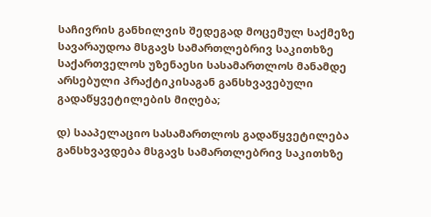საჩივრის განხილვის შედეგად მოცემულ საქმეზე სავარაუდოა მსგავს სამართლებრივ საკითხზე საქართველოს უზენაესი სასამართლოს მანამდე არსებული პრაქტიკისაგან განსხვავებული გადაწყვეტილების მიღება;

დ) სააპელაციო სასამართლოს გადაწყვეტილება განსხვავდება მსგავს სამართლებრივ საკითხზე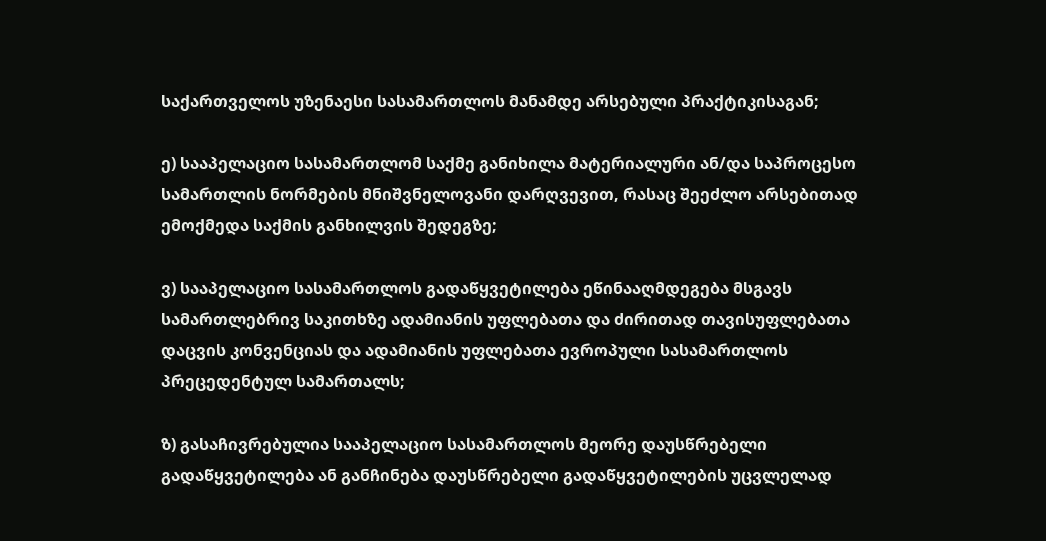საქართველოს უზენაესი სასამართლოს მანამდე არსებული პრაქტიკისაგან;

ე) სააპელაციო სასამართლომ საქმე განიხილა მატერიალური ან/და საპროცესო სამართლის ნორმების მნიშვნელოვანი დარღვევით, რასაც შეეძლო არსებითად ემოქმედა საქმის განხილვის შედეგზე;

ვ) სააპელაციო სასამართლოს გადაწყვეტილება ეწინააღმდეგება მსგავს სამართლებრივ საკითხზე ადამიანის უფლებათა და ძირითად თავისუფლებათა დაცვის კონვენციას და ადამიანის უფლებათა ევროპული სასამართლოს პრეცედენტულ სამართალს;

ზ) გასაჩივრებულია სააპელაციო სასამართლოს მეორე დაუსწრებელი გადაწყვეტილება ან განჩინება დაუსწრებელი გადაწყვეტილების უცვლელად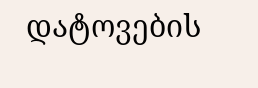დატოვების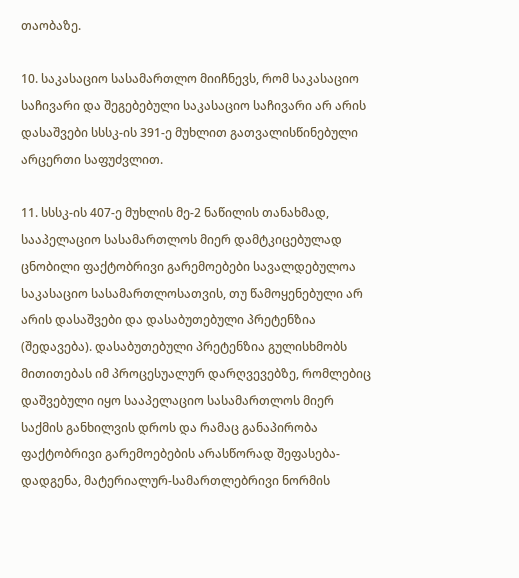თაობაზე.

10. საკასაციო სასამართლო მიიჩნევს, რომ საკასაციო საჩივარი და შეგებებული საკასაციო საჩივარი არ არის დასაშვები სსსკ-ის 391-ე მუხლით გათვალისწინებული არცერთი საფუძვლით.

11. სსსკ-ის 407-ე მუხლის მე-2 ნაწილის თანახმად, სააპელაციო სასამართლოს მიერ დამტკიცებულად ცნობილი ფაქტობრივი გარემოებები სავალდებულოა საკასაციო სასამართლოსათვის, თუ წამოყენებული არ არის დასაშვები და დასაბუთებული პრეტენზია (შედავება). დასაბუთებული პრეტენზია გულისხმობს მითითებას იმ პროცესუალურ დარღვევებზე, რომლებიც დაშვებული იყო სააპელაციო სასამართლოს მიერ საქმის განხილვის დროს და რამაც განაპირობა ფაქტობრივი გარემოებების არასწორად შეფასება-დადგენა, მატერიალურ-სამართლებრივი ნორმის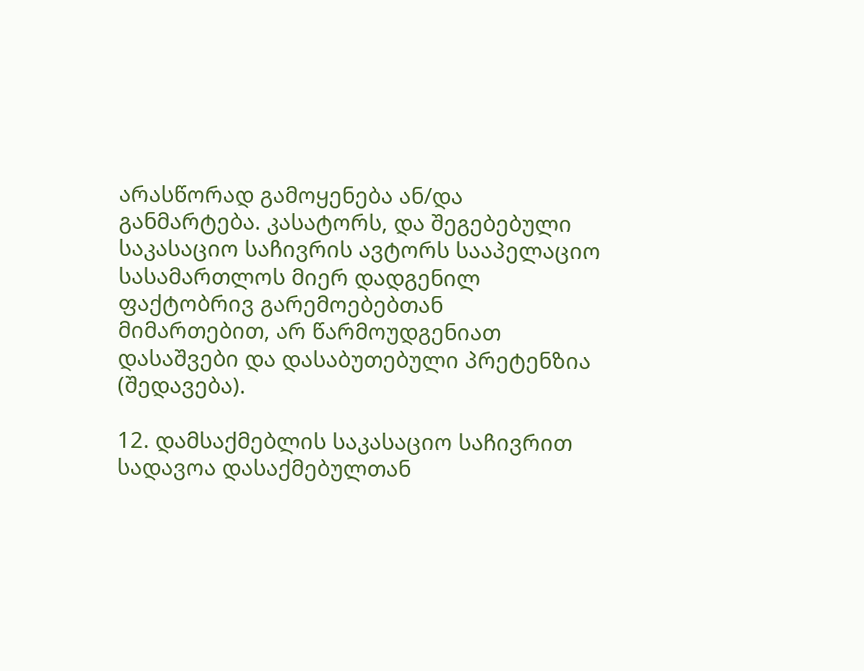არასწორად გამოყენება ან/და განმარტება. კასატორს, და შეგებებული საკასაციო საჩივრის ავტორს სააპელაციო სასამართლოს მიერ დადგენილ ფაქტობრივ გარემოებებთან მიმართებით, არ წარმოუდგენიათ დასაშვები და დასაბუთებული პრეტენზია (შედავება).

12. დამსაქმებლის საკასაციო საჩივრით სადავოა დასაქმებულთან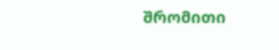შრომითი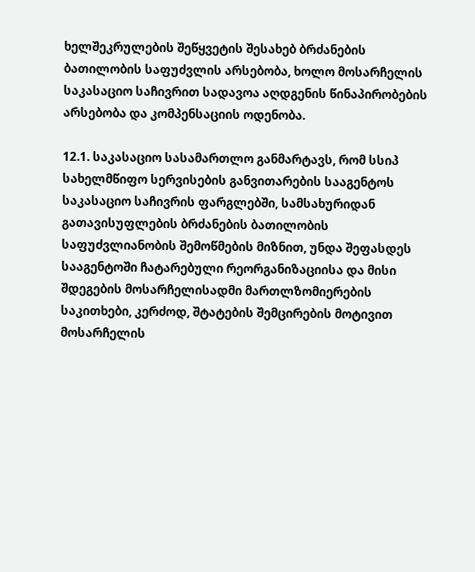ხელშეკრულების შეწყვეტის შესახებ ბრძანების ბათილობის საფუძვლის არსებობა, ხოლო მოსარჩელის საკასაციო საჩივრით სადავოა აღდგენის წინაპირობების არსებობა და კომპენსაციის ოდენობა.

12.1. საკასაციო სასამართლო განმარტავს, რომ სსიპ სახელმწიფო სერვისების განვითარების სააგენტოს საკასაციო საჩივრის ფარგლებში, სამსახურიდან გათავისუფლების ბრძანების ბათილობის საფუძვლიანობის შემოწმების მიზნით, უნდა შეფასდეს სააგენტოში ჩატარებული რეორგანიზაციისა და მისი შდეგების მოსარჩელისადმი მართლზომიერების საკითხები, კერძოდ, შტატების შემცირების მოტივით მოსარჩელის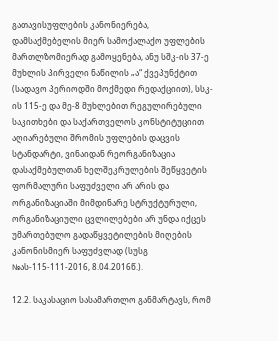გათავისუფლების კანონიერება, დამსაქმებელის მიერ სამოქალაქო უფლების მართლზომიერად გამოყენება, ანუ სშკ-ის 37-ე მუხლის პირველი ნაწილის „ა“ ქვეპუნქტით (სადავო პერიოდში მოქმედი რედაქციით), სსკ-ის 115-ე და მე-8 მუხლებით რეგულირებული საკითხები და საქართველოს კონსტიტუციით აღიარებული შრომის უფლების დაცვის სტანდარტი, ვინაიდან რეორგანიზაცია დასაქმებულთან ხელშეკრულების შეწყვეტის ფორმალური საფუძველი არ არის და ორგანიზაციაში მიმდინარე სტრუქტურული, ორგანიზაციული ცვლილებები არ უნდა იქცეს უმართებულო გადაწყვეტილების მიღების კანონისმიერ საფუძვლად (სუსგ №ას-115-111-2016, 8.04.2016წ.).

12.2. საკასაციო სასამართლო განმარტავს, რომ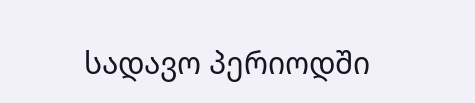სადავო პერიოდში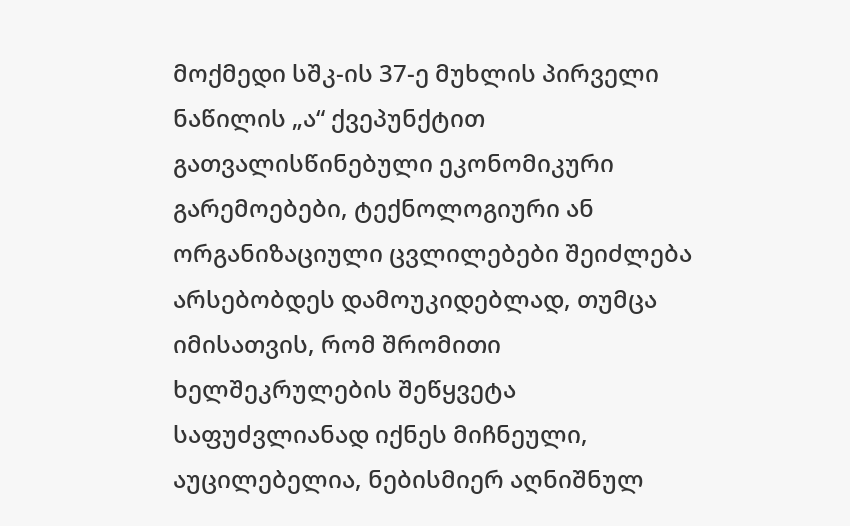მოქმედი სშკ-ის 37-ე მუხლის პირველი ნაწილის „ა“ ქვეპუნქტით გათვალისწინებული ეკონომიკური გარემოებები, ტექნოლოგიური ან ორგანიზაციული ცვლილებები შეიძლება არსებობდეს დამოუკიდებლად, თუმცა იმისათვის, რომ შრომითი ხელშეკრულების შეწყვეტა საფუძვლიანად იქნეს მიჩნეული, აუცილებელია, ნებისმიერ აღნიშნულ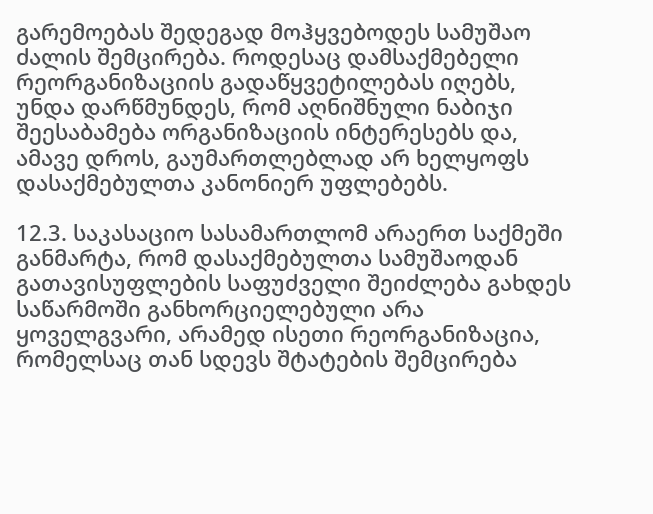გარემოებას შედეგად მოჰყვებოდეს სამუშაო ძალის შემცირება. როდესაც დამსაქმებელი რეორგანიზაციის გადაწყვეტილებას იღებს, უნდა დარწმუნდეს, რომ აღნიშნული ნაბიჯი შეესაბამება ორგანიზაციის ინტერესებს და, ამავე დროს, გაუმართლებლად არ ხელყოფს დასაქმებულთა კანონიერ უფლებებს.

12.3. საკასაციო სასამართლომ არაერთ საქმეში განმარტა, რომ დასაქმებულთა სამუშაოდან გათავისუფლების საფუძველი შეიძლება გახდეს საწარმოში განხორციელებული არა ყოველგვარი, არამედ ისეთი რეორგანიზაცია, რომელსაც თან სდევს შტატების შემცირება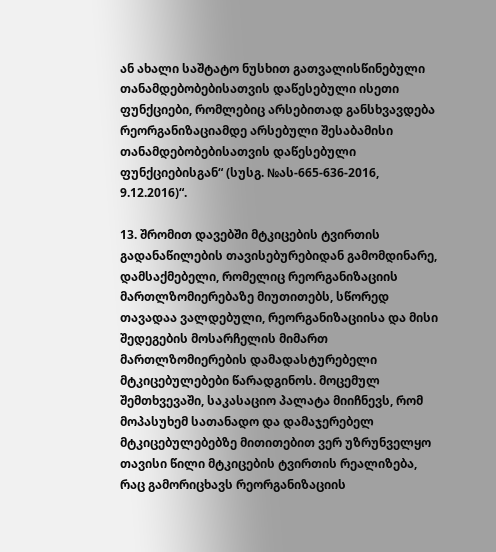ან ახალი საშტატო ნუსხით გათვალისწინებული თანამდებობებისათვის დაწესებული ისეთი ფუნქციები, რომლებიც არსებითად განსხვავდება რეორგანიზაციამდე არსებული შესაბამისი თანამდებობებისათვის დაწესებული ფუნქციებისგან“ (სუსგ. №ას-665-636-2016, 9.12.2016)“.

13. შრომით დავებში მტკიცების ტვირთის გადანაწილების თავისებურებიდან გამომდინარე, დამსაქმებელი, რომელიც რეორგანიზაციის მართლზომიერებაზე მიუთითებს, სწორედ თავადაა ვალდებული, რეორგანიზაციისა და მისი შედეგების მოსარჩელის მიმართ მართლზომიერების დამადასტურებელი მტკიცებულებები წარადგინოს. მოცემულ შემთხვევაში, საკასაციო პალატა მიიჩნევს, რომ მოპასუხემ სათანადო და დამაჯერებელ მტკიცებულებებზე მითითებით ვერ უზრუნველყო თავისი წილი მტკიცების ტვირთის რეალიზება, რაც გამორიცხავს რეორგანიზაციის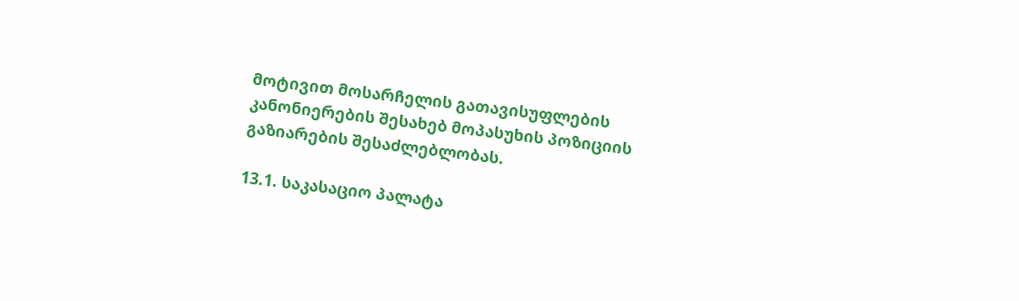მოტივით მოსარჩელის გათავისუფლების კანონიერების შესახებ მოპასუხის პოზიციის გაზიარების შესაძლებლობას.

13.1. საკასაციო პალატა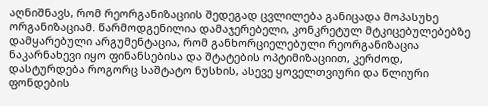აღნიშნავს, რომ რეორგანიზაციის შედეგად ცვლილება განიცადა მოპასუხე ორგანიზაციამ. წარმოდგენილია დამაჯერებელი, კონკრეტულ მტკიცებულებებზე დამყარებული არგუმენტაცია, რომ განხორციელებული რეორგანიზაცია ნაკარნახევი იყო ფინანსებისა და შტატების ოპტიმიზაციით, კერძოდ, დასტურდება როგორც საშტატო ნუსხის, ასევე ყოველთვიური და წლიური ფონდების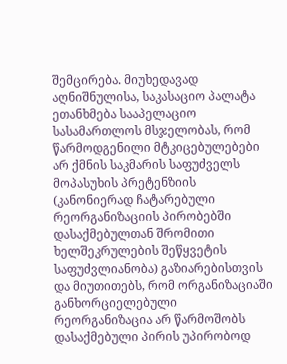შემცირება. მიუხედავად აღნიშნულისა, საკასაციო პალატა ეთანხმება სააპელაციო სასამართლოს მსჯელობას, რომ წარმოდგენილი მტკიცებულებები არ ქმნის საკმარის საფუძველს მოპასუხის პრეტენზიის (კანონიერად ჩატარებული რეორგანიზაციის პირობებში დასაქმებულთან შრომითი ხელშეკრულების შეწყვეტის საფუძვლიანობა) გაზიარებისთვის და მიუთითებს, რომ ორგანიზაციაში განხორციელებული რეორგანიზაცია არ წარმოშობს დასაქმებული პირის უპირობოდ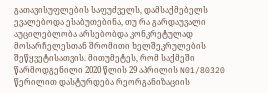გათავისუფლების საფუძველს, დამსაქმებელს ევალებოდა ესაბუთებინა, თუ რა გარდაუვალი აუცილებლობა არსებობდა კონკრეტულად მოსარჩელესთან შრომითი ხელშეკრულების შეწყვეტისათვის. მითუმეტეს, რომ საქმეში წარმოდგენილი 2020 წლის 29 აპრილის N01/80320 წერილით დასტურდება რეორგანიზაციის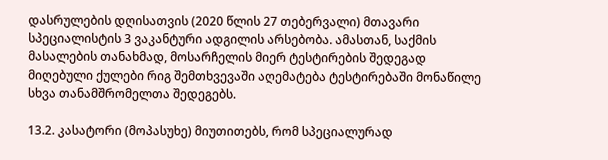დასრულების დღისათვის (2020 წლის 27 თებერვალი) მთავარი სპეციალისტის 3 ვაკანტური ადგილის არსებობა. ამასთან, საქმის მასალების თანახმად, მოსარჩელის მიერ ტესტირების შედეგად მიღებული ქულები რიგ შემთხვევაში აღემატება ტესტირებაში მონაწილე სხვა თანამშრომელთა შედეგებს.

13.2. კასატორი (მოპასუხე) მიუთითებს, რომ სპეციალურად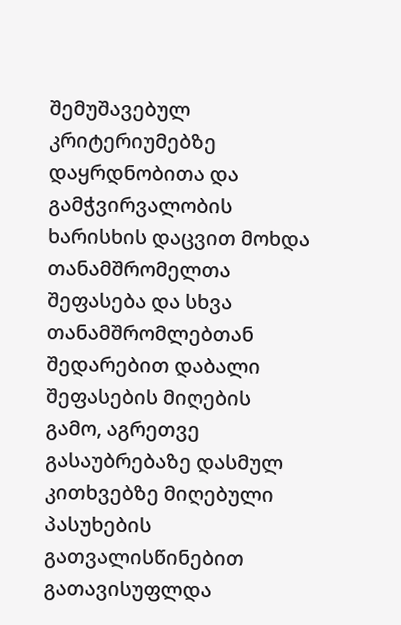შემუშავებულ კრიტერიუმებზე დაყრდნობითა და გამჭვირვალობის ხარისხის დაცვით მოხდა თანამშრომელთა შეფასება და სხვა თანამშრომლებთან შედარებით დაბალი შეფასების მიღების გამო, აგრეთვე გასაუბრებაზე დასმულ კითხვებზე მიღებული პასუხების გათვალისწინებით გათავისუფლდა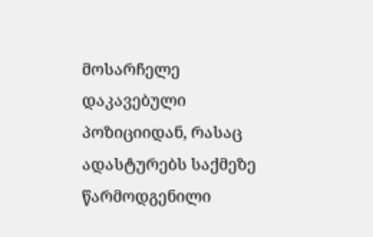მოსარჩელე დაკავებული პოზიციიდან, რასაც ადასტურებს საქმეზე წარმოდგენილი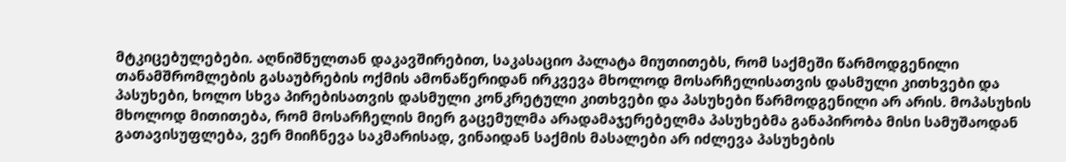მტკიცებულებები. აღნიშნულთან დაკავშირებით, საკასაციო პალატა მიუთითებს, რომ საქმეში წარმოდგენილი თანამშრომლების გასაუბრების ოქმის ამონაწერიდან ირკვევა მხოლოდ მოსარჩელისათვის დასმული კითხვები და პასუხები, ხოლო სხვა პირებისათვის დასმული კონკრეტული კითხვები და პასუხები წარმოდგენილი არ არის. მოპასუხის მხოლოდ მითითება, რომ მოსარჩელის მიერ გაცემულმა არადამაჯერებელმა პასუხებმა განაპირობა მისი სამუშაოდან გათავისუფლება, ვერ მიიჩნევა საკმარისად, ვინაიდან საქმის მასალები არ იძლევა პასუხების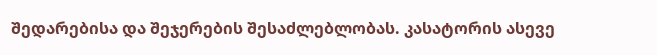შედარებისა და შეჯერების შესაძლებლობას. კასატორის ასევე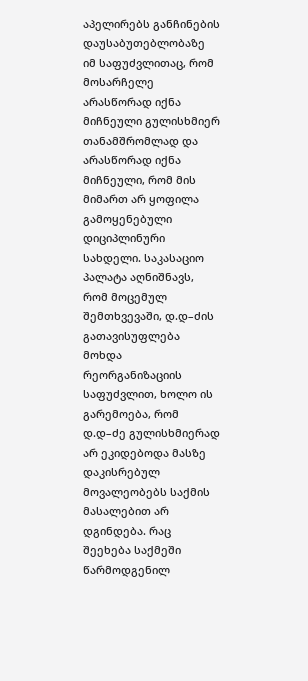აპელირებს განჩინების დაუსაბუთებლობაზე იმ საფუძვლითაც, რომ მოსარჩელე არასწორად იქნა მიჩნეული გულისხმიერ თანამშრომლად და არასწორად იქნა მიჩნეული, რომ მის მიმართ არ ყოფილა გამოყენებული დიციპლინური სახდელი. საკასაციო პალატა აღნიშნავს, რომ მოცემულ შემთხვევაში, დ.დ–ძის გათავისუფლება მოხდა რეორგანიზაციის საფუძვლით, ხოლო ის გარემოება, რომ დ.დ–ძე გულისხმიერად არ ეკიდებოდა მასზე დაკისრებულ მოვალეობებს საქმის მასალებით არ დგინდება. რაც შეეხება საქმეში წარმოდგენილ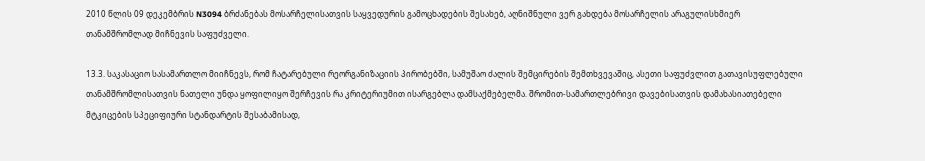2010 წლის 09 დეკემბრის N3094 ბრძანებას მოსარჩელისათვის საყვედურის გამოცხადების შესახებ, აღნიშნული ვერ გახდება მოსარჩელის არაგულისხმიერ თანამშრომლად მიჩნევის საფუძველი.

13.3. საკასაციო სასამართლო მიიჩნევს, რომ ჩატარებული რეორგანიზაციის პირობებში, სამუშაო ძალის შემცირების შემთხვევაშიც, ასეთი საფუძვლით გათავისუფლებული თანამშრომლისათვის ნათელი უნდა ყოფილიყო შერჩევის რა კრიტერიუმით ისარგებლა დამსაქმებელმა. შრომით-სამართლებრივი დავებისათვის დამახასიათებელი მტკიცების სპეციფიური სტანდარტის შესაბამისად,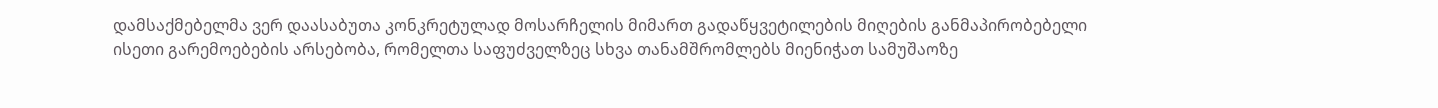დამსაქმებელმა ვერ დაასაბუთა კონკრეტულად მოსარჩელის მიმართ გადაწყვეტილების მიღების განმაპირობებელი ისეთი გარემოებების არსებობა, რომელთა საფუძველზეც სხვა თანამშრომლებს მიენიჭათ სამუშაოზე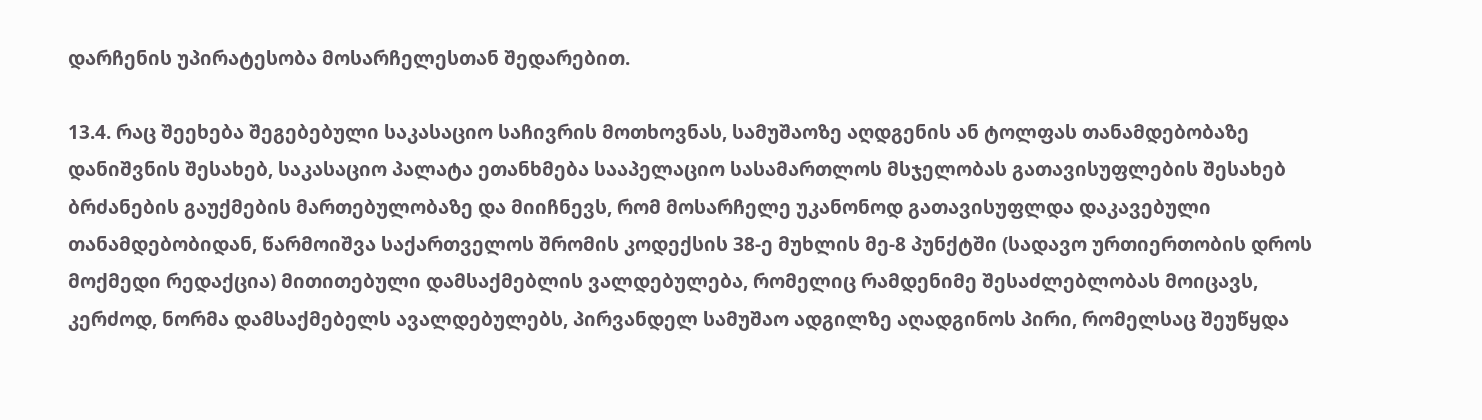დარჩენის უპირატესობა მოსარჩელესთან შედარებით.

13.4. რაც შეეხება შეგებებული საკასაციო საჩივრის მოთხოვნას, სამუშაოზე აღდგენის ან ტოლფას თანამდებობაზე დანიშვნის შესახებ, საკასაციო პალატა ეთანხმება სააპელაციო სასამართლოს მსჯელობას გათავისუფლების შესახებ ბრძანების გაუქმების მართებულობაზე და მიიჩნევს, რომ მოსარჩელე უკანონოდ გათავისუფლდა დაკავებული თანამდებობიდან, წარმოიშვა საქართველოს შრომის კოდექსის 38-ე მუხლის მე-8 პუნქტში (სადავო ურთიერთობის დროს მოქმედი რედაქცია) მითითებული დამსაქმებლის ვალდებულება, რომელიც რამდენიმე შესაძლებლობას მოიცავს, კერძოდ, ნორმა დამსაქმებელს ავალდებულებს, პირვანდელ სამუშაო ადგილზე აღადგინოს პირი, რომელსაც შეუწყდა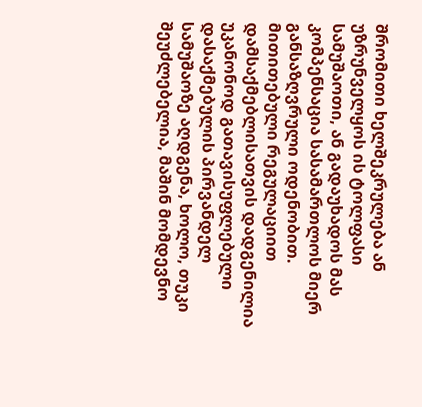შრომითი ხელშეკრულება ან უზრუნველყოს ის ტოლფასი სამუშაოთი, ან გადაუხადოს მას კომპენსაცია სასამართლოს მიერ განსაზღვრული ოდენობით. მითითებული რეგულაციით დამსაქმებლისათვის დადგენილია უკანონოდ გათავისუფლებული დასაქმებულის პირვანდელ სამუშაოზე აღდგენა, ხოლო, თუკი შეუძლებელია, მაშინ მომდევნო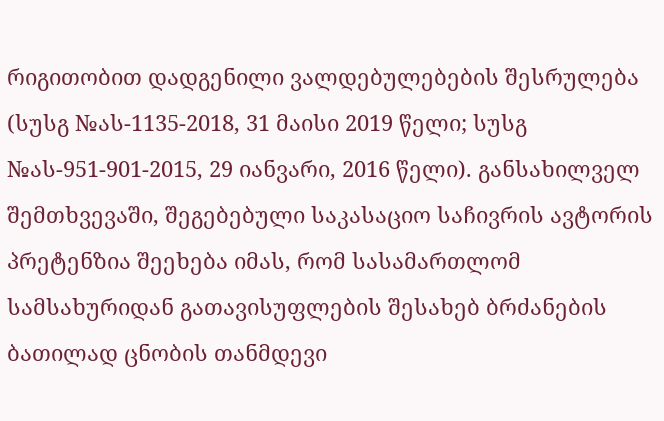რიგითობით დადგენილი ვალდებულებების შესრულება (სუსგ №ას-1135-2018, 31 მაისი 2019 წელი; სუსგ №ას-951-901-2015, 29 იანვარი, 2016 წელი). განსახილველ შემთხვევაში, შეგებებული საკასაციო საჩივრის ავტორის პრეტენზია შეეხება იმას, რომ სასამართლომ სამსახურიდან გათავისუფლების შესახებ ბრძანების ბათილად ცნობის თანმდევი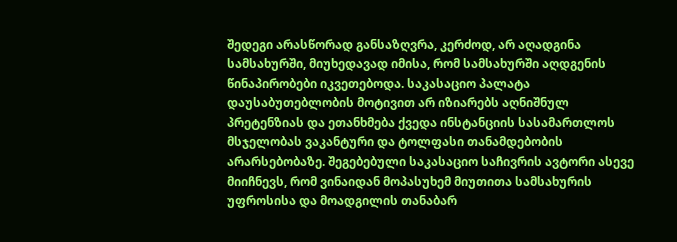შედეგი არასწორად განსაზღვრა, კერძოდ, არ აღადგინა სამსახურში, მიუხედავად იმისა, რომ სამსახურში აღდგენის წინაპირობები იკვეთებოდა. საკასაციო პალატა დაუსაბუთებლობის მოტივით არ იზიარებს აღნიშნულ პრეტენზიას და ეთანხმება ქვედა ინსტანციის სასამართლოს მსჯელობას ვაკანტური და ტოლფასი თანამდებობის არარსებობაზე. შეგებებული საკასაციო საჩივრის ავტორი ასევე მიიჩნევს, რომ ვინაიდან მოპასუხემ მიუთითა სამსახურის უფროსისა და მოადგილის თანაბარ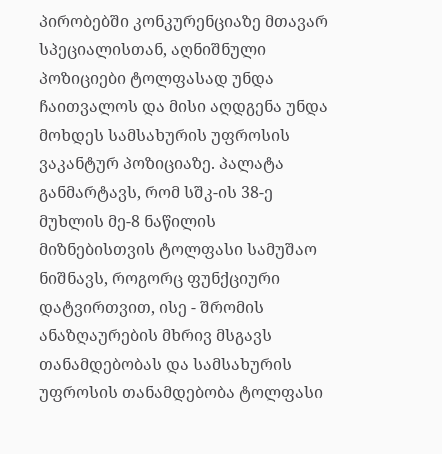პირობებში კონკურენციაზე მთავარ სპეციალისთან, აღნიშნული პოზიციები ტოლფასად უნდა ჩაითვალოს და მისი აღდგენა უნდა მოხდეს სამსახურის უფროსის ვაკანტურ პოზიციაზე. პალატა განმარტავს, რომ სშკ-ის 38-ე მუხლის მე-8 ნაწილის მიზნებისთვის ტოლფასი სამუშაო ნიშნავს, როგორც ფუნქციური დატვირთვით, ისე - შრომის ანაზღაურების მხრივ მსგავს თანამდებობას და სამსახურის უფროსის თანამდებობა ტოლფასი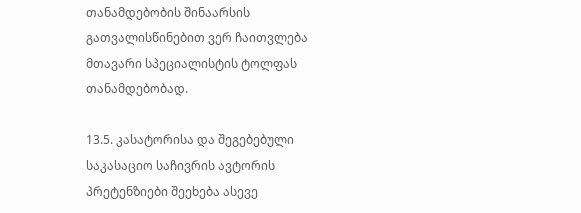თანამდებობის შინაარსის გათვალისწინებით ვერ ჩაითვლება მთავარი სპეციალისტის ტოლფას თანამდებობად.

13.5. კასატორისა და შეგებებული საკასაციო საჩივრის ავტორის პრეტენზიები შეეხება ასევე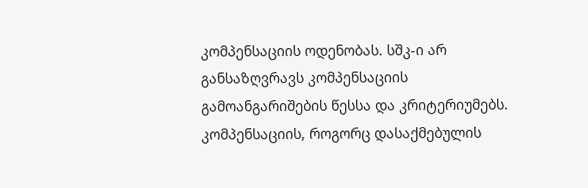კომპენსაციის ოდენობას. სშკ-ი არ განსაზღვრავს კომპენსაციის გამოანგარიშების წესსა და კრიტერიუმებს. კომპენსაციის, როგორც დასაქმებულის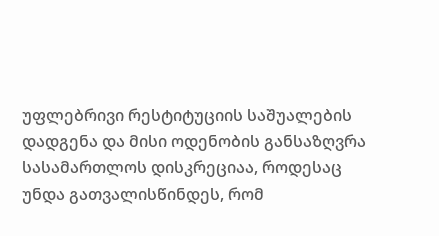უფლებრივი რესტიტუციის საშუალების დადგენა და მისი ოდენობის განსაზღვრა სასამართლოს დისკრეციაა, როდესაც უნდა გათვალისწინდეს, რომ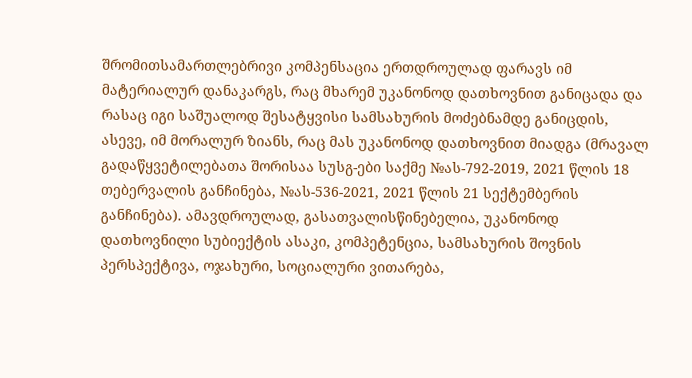შრომითსამართლებრივი კომპენსაცია ერთდროულად ფარავს იმ მატერიალურ დანაკარგს, რაც მხარემ უკანონოდ დათხოვნით განიცადა და რასაც იგი საშუალოდ შესატყვისი სამსახურის მოძებნამდე განიცდის, ასევე, იმ მორალურ ზიანს, რაც მას უკანონოდ დათხოვნით მიადგა (მრავალ გადაწყვეტილებათა შორისაა სუსგ-ები საქმე №ას-792-2019, 2021 წლის 18 თებერვალის განჩინება, №ას-536-2021, 2021 წლის 21 სექტემბერის განჩინება). ამავდროულად, გასათვალისწინებელია, უკანონოდ დათხოვნილი სუბიექტის ასაკი, კომპეტენცია, სამსახურის შოვნის პერსპექტივა, ოჯახური, სოციალური ვითარება,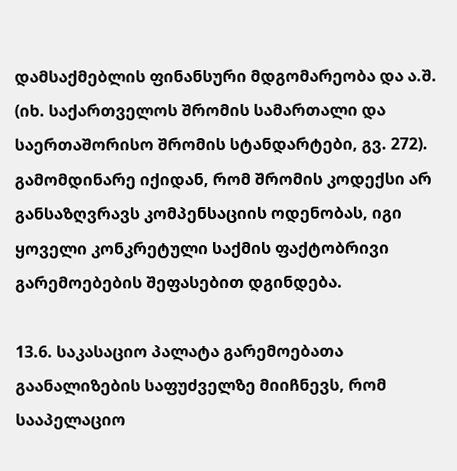დამსაქმებლის ფინანსური მდგომარეობა და ა.შ. (იხ. საქართველოს შრომის სამართალი და საერთაშორისო შრომის სტანდარტები, გვ. 272). გამომდინარე იქიდან, რომ შრომის კოდექსი არ განსაზღვრავს კომპენსაციის ოდენობას, იგი ყოველი კონკრეტული საქმის ფაქტობრივი გარემოებების შეფასებით დგინდება.

13.6. საკასაციო პალატა გარემოებათა გაანალიზების საფუძველზე მიიჩნევს, რომ სააპელაციო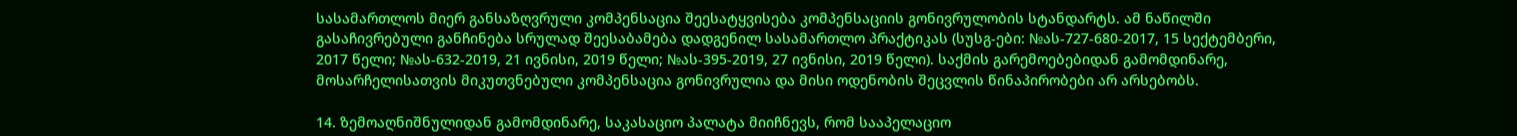სასამართლოს მიერ განსაზღვრული კომპენსაცია შეესატყვისება კომპენსაციის გონივრულობის სტანდარტს. ამ ნაწილში გასაჩივრებული განჩინება სრულად შეესაბამება დადგენილ სასამართლო პრაქტიკას (სუსგ-ები: №ას-727-680-2017, 15 სექტემბერი, 2017 წელი; №ას-632-2019, 21 ივნისი, 2019 წელი; №ას-395-2019, 27 ივნისი, 2019 წელი). საქმის გარემოებებიდან გამომდინარე, მოსარჩელისათვის მიკუთვნებული კომპენსაცია გონივრულია და მისი ოდენობის შეცვლის წინაპირობები არ არსებობს.

14. ზემოაღნიშნულიდან გამომდინარე, საკასაციო პალატა მიიჩნევს, რომ სააპელაციო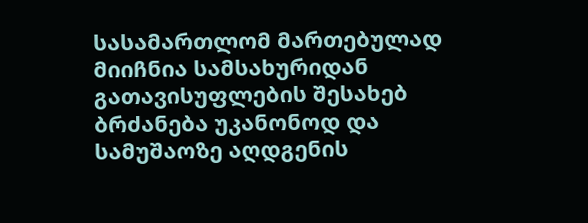სასამართლომ მართებულად მიიჩნია სამსახურიდან გათავისუფლების შესახებ ბრძანება უკანონოდ და სამუშაოზე აღდგენის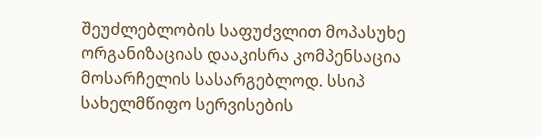შეუძლებლობის საფუძვლით მოპასუხე ორგანიზაციას დააკისრა კომპენსაცია მოსარჩელის სასარგებლოდ. სსიპ სახელმწიფო სერვისების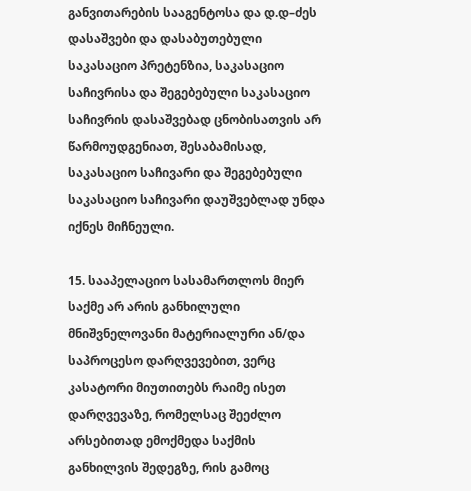განვითარების სააგენტოსა და დ.დ–ძეს დასაშვები და დასაბუთებული საკასაციო პრეტენზია, საკასაციო საჩივრისა და შეგებებული საკასაციო საჩივრის დასაშვებად ცნობისათვის არ წარმოუდგენიათ, შესაბამისად, საკასაციო საჩივარი და შეგებებული საკასაციო საჩივარი დაუშვებლად უნდა იქნეს მიჩნეული.

15. სააპელაციო სასამართლოს მიერ საქმე არ არის განხილული მნიშვნელოვანი მატერიალური ან/და საპროცესო დარღვევებით, ვერც კასატორი მიუთითებს რაიმე ისეთ დარღვევაზე, რომელსაც შეეძლო არსებითად ემოქმედა საქმის განხილვის შედეგზე, რის გამოც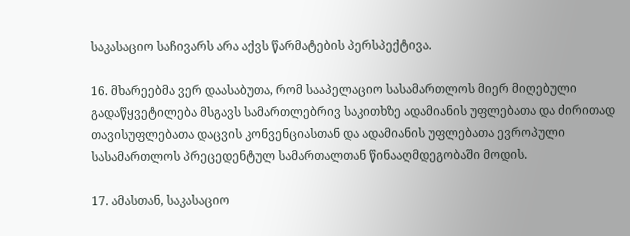საკასაციო საჩივარს არა აქვს წარმატების პერსპექტივა.

16. მხარეებმა ვერ დაასაბუთა, რომ სააპელაციო სასამართლოს მიერ მიღებული გადაწყვეტილება მსგავს სამართლებრივ საკითხზე ადამიანის უფლებათა და ძირითად თავისუფლებათა დაცვის კონვენციასთან და ადამიანის უფლებათა ევროპული სასამართლოს პრეცედენტულ სამართალთან წინააღმდეგობაში მოდის.

17. ამასთან, საკასაციო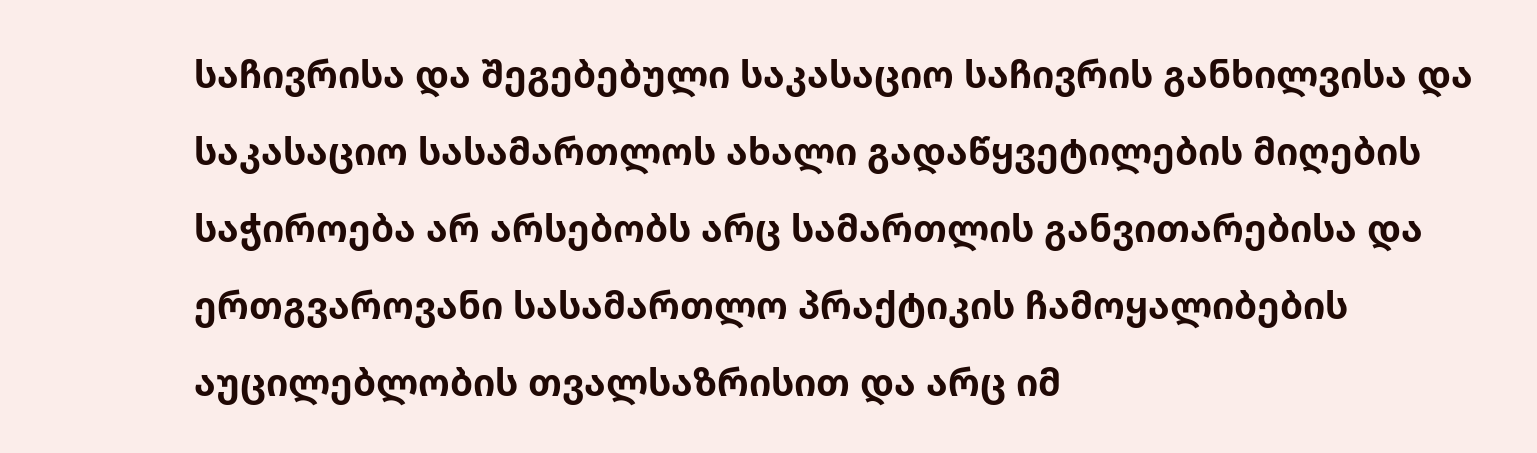საჩივრისა და შეგებებული საკასაციო საჩივრის განხილვისა და საკასაციო სასამართლოს ახალი გადაწყვეტილების მიღების საჭიროება არ არსებობს არც სამართლის განვითარებისა და ერთგვაროვანი სასამართლო პრაქტიკის ჩამოყალიბების აუცილებლობის თვალსაზრისით და არც იმ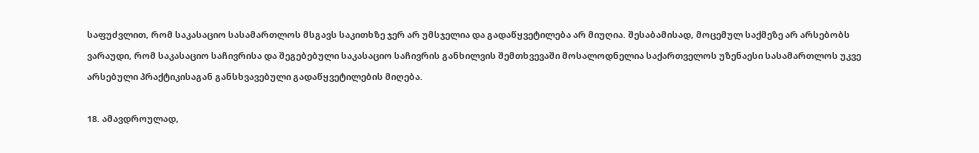საფუძვლით, რომ საკასაციო სასამართლოს მსგავს საკითხზე ჯერ არ უმსჯელია და გადაწყვეტილება არ მიუღია. შესაბამისად, მოცემულ საქმეზე არ არსებობს ვარაუდი, რომ საკასაციო საჩივრისა და შეგებებული საკასაციო საჩივრის განხილვის შემთხვევაში მოსალოდნელია საქართველოს უზენაესი სასამართლოს უკვე არსებული პრაქტიკისაგან განსხვავებული გადაწყვეტილების მიღება.

18. ამავდროულად,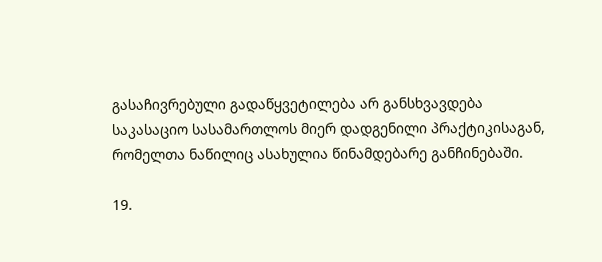გასაჩივრებული გადაწყვეტილება არ განსხვავდება საკასაციო სასამართლოს მიერ დადგენილი პრაქტიკისაგან, რომელთა ნაწილიც ასახულია წინამდებარე განჩინებაში.

19.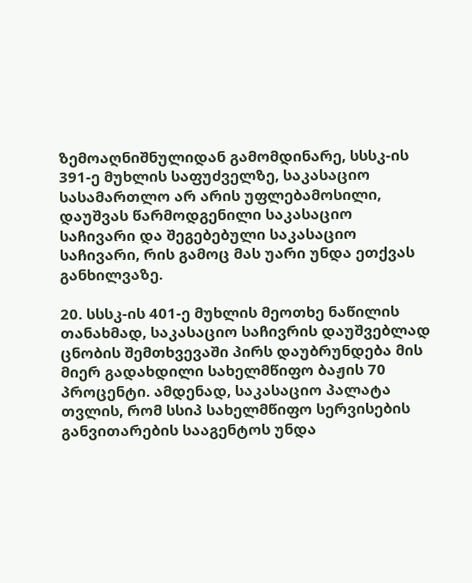ზემოაღნიშნულიდან გამომდინარე, სსსკ-ის 391-ე მუხლის საფუძველზე, საკასაციო სასამართლო არ არის უფლებამოსილი, დაუშვას წარმოდგენილი საკასაციო საჩივარი და შეგებებული საკასაციო საჩივარი, რის გამოც მას უარი უნდა ეთქვას განხილვაზე.

20. სსსკ-ის 401-ე მუხლის მეოთხე ნაწილის თანახმად, საკასაციო საჩივრის დაუშვებლად ცნობის შემთხვევაში პირს დაუბრუნდება მის მიერ გადახდილი სახელმწიფო ბაჟის 70 პროცენტი. ამდენად, საკასაციო პალატა თვლის, რომ სსიპ სახელმწიფო სერვისების განვითარების სააგენტოს უნდა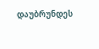დაუბრუნდეს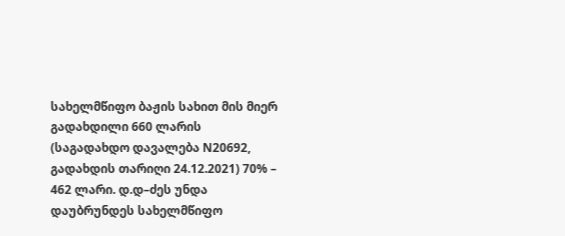სახელმწიფო ბაჟის სახით მის მიერ გადახდილი 660 ლარის (საგადახდო დავალება N20692, გადახდის თარიღი 24.12.2021) 70% – 462 ლარი. დ.დ–ძეს უნდა დაუბრუნდეს სახელმწიფო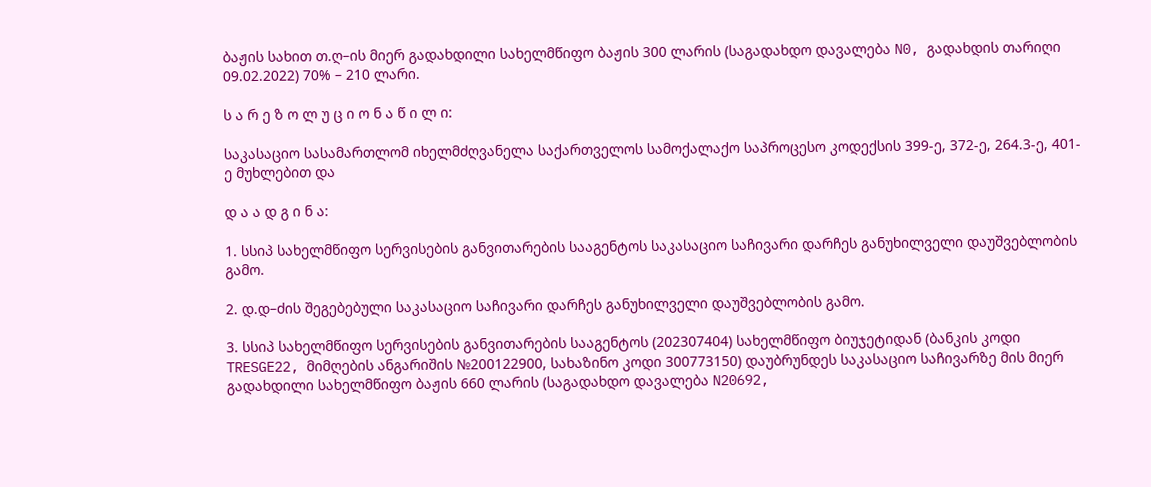ბაჟის სახით თ.ღ–ის მიერ გადახდილი სახელმწიფო ბაჟის 300 ლარის (საგადახდო დავალება N0, გადახდის თარიღი 09.02.2022) 70% – 210 ლარი.

ს ა რ ე ზ ო ლ უ ც ი ო ნ ა წ ი ლ ი:

საკასაციო სასამართლომ იხელმძღვანელა საქართველოს სამოქალაქო საპროცესო კოდექსის 399-ე, 372-ე, 264.3-ე, 401-ე მუხლებით და

დ ა ა დ გ ი ნ ა:

1. სსიპ სახელმწიფო სერვისების განვითარების სააგენტოს საკასაციო საჩივარი დარჩეს განუხილველი დაუშვებლობის გამო.

2. დ.დ–ძის შეგებებული საკასაციო საჩივარი დარჩეს განუხილველი დაუშვებლობის გამო.

3. სსიპ სახელმწიფო სერვისების განვითარების სააგენტოს (202307404) სახელმწიფო ბიუჯეტიდან (ბანკის კოდი TRESGE22, მიმღების ანგარიშის №200122900, სახაზინო კოდი 300773150) დაუბრუნდეს საკასაციო საჩივარზე მის მიერ გადახდილი სახელმწიფო ბაჟის 660 ლარის (საგადახდო დავალება N20692,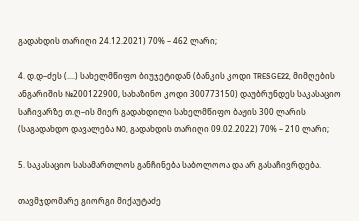გადახდის თარიღი 24.12.2021) 70% – 462 ლარი;

4. დ.დ–ძეს (....) სახელმწიფო ბიუჯეტიდან (ბანკის კოდი TRESGE22, მიმღების ანგარიშის №200122900, სახაზინო კოდი 300773150) დაუბრუნდეს საკასაციო საჩივარზე თ.ღ–ის მიერ გადახდილი სახელმწიფო ბაჟის 300 ლარის (საგადახდო დავალება N0, გადახდის თარიღი 09.02.2022) 70% – 210 ლარი;

5. საკასაციო სასამართლოს განჩინება საბოლოოა და არ გასაჩივრდება.

თავმჯდომარე გიორგი მიქაუტაძე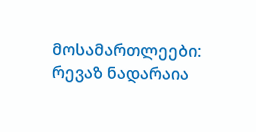მოსამართლეები: რევაზ ნადარაია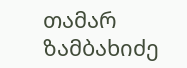თამარ ზამბახიძე